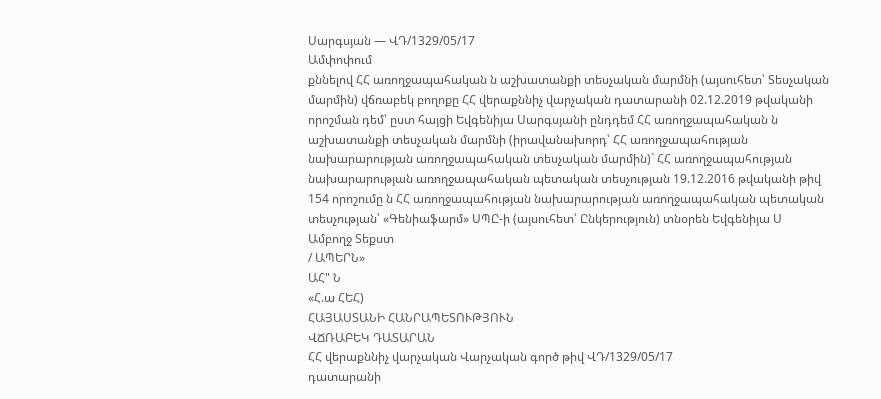Սարգսյան — ՎԴ/1329/05/17
Ամփոփում
քննելով ՀՀ առողջապահական ն աշխատանքի տեսչական մարմնի (այսուհետ՝ Տեսչական մարմին) վճռաբեկ բողոքը ՀՀ վերաքննիչ վարչական դատարանի 02.12.2019 թվականի որոշման դեմ՝ ըստ հայցի Եվգենիյա Սարգսյանի ընդդեմ ՀՀ առողջապահական ն աշխատանքի տեսչական մարմնի (իրավանախորդ՝ ՀՀ առողջապահության նախարարության առողջապահական տեսչական մարմին)` ՀՀ առողջապահության նախարարության առողջապահական պետական տեսչության 19.12.2016 թվականի թիվ 154 որոշումը ն ՀՀ առողջապահության նախարարության առողջապահական պետական տեսչության՝ «Գենիաֆարմ» ՍՊԸ-ի (այսուհետ՝ Ընկերություն) տնօրեն Եվգենիյա Ս
Ամբողջ Տեքստ
/ ԱՊԵՐՆ»
ԱՀ" Ն
«Հ.ա ՀԵՀ)
ՀԱՅԱՍՏԱՆԻ ՀԱՆՐԱՊԵՏՈՒԹՅՈՒՆ
ՎՃՌԱԲԵԿ ԴԱՏԱՐԱՆ
ՀՀ վերաքննիչ վարչական Վարչական գործ թիվ ՎԴ/1329/05/17
դատարանի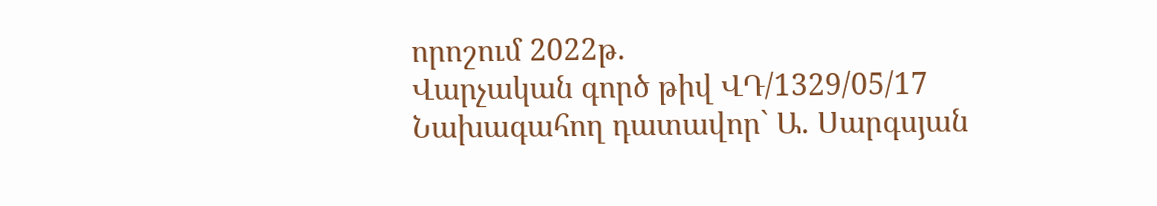որոշում 2022թ.
Վարչական գործ թիվ ՎԴ/1329/05/17
Նախագահող դատավոր` Ա. Սարգսյան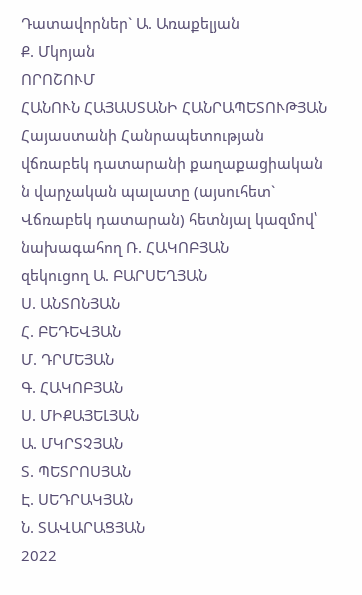Դատավորներ` Ա. Առաքելյան
Ք. Մկոյան
ՈՐՈՇՈՒՄ
ՀԱՆՈՒՆ ՀԱՅԱՍՏԱՆԻ ՀԱՆՐԱՊԵՏՈՒԹՅԱՆ
Հայաստանի Հանրապետության վճռաբեկ դատարանի քաղաքացիական
ն վարչական պալատը (այսուհետ` Վճռաբեկ դատարան) հետնյալ կազմով՝ նախագահող Ռ. ՀԱԿՈԲՅԱՆ
զեկուցող Ա. ԲԱՐՍԵՂՅԱՆ
Ս. ԱՆՏՈՆՅԱՆ
Հ. ԲԵԴԵՎՅԱՆ
Մ. ԴՐՄԵՅԱՆ
Գ. ՀԱԿՈԲՅԱՆ
Ս. ՄԻՔԱՅԵԼՅԱՆ
Ա. ՄԿՐՏՉՅԱՆ
Տ. ՊԵՏՐՈՍՅԱՆ
Է. ՍԵԴՐԱԿՅԱՆ
Ն. ՏԱՎԱՐԱՑՅԱՆ
2022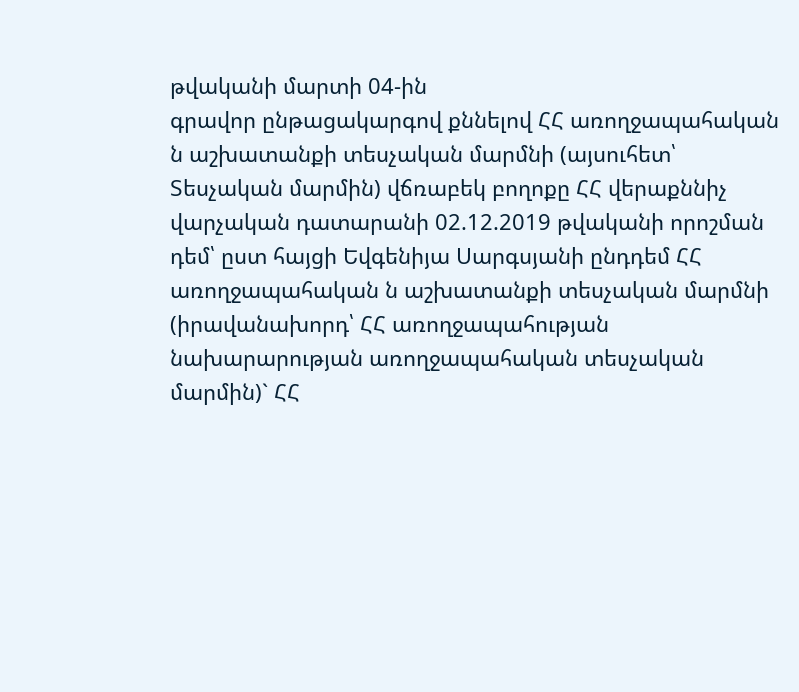թվականի մարտի 04-ին
գրավոր ընթացակարգով քննելով ՀՀ առողջապահական ն աշխատանքի տեսչական մարմնի (այսուհետ՝ Տեսչական մարմին) վճռաբեկ բողոքը ՀՀ վերաքննիչ վարչական դատարանի 02.12.2019 թվականի որոշման դեմ՝ ըստ հայցի Եվգենիյա Սարգսյանի ընդդեմ ՀՀ առողջապահական ն աշխատանքի տեսչական մարմնի (իրավանախորդ՝ ՀՀ առողջապահության նախարարության առողջապահական տեսչական մարմին)` ՀՀ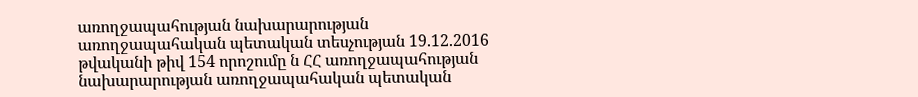առողջապահության նախարարության առողջապահական պետական տեսչության 19.12.2016 թվականի թիվ 154 որոշումը ն ՀՀ առողջապահության նախարարության առողջապահական պետական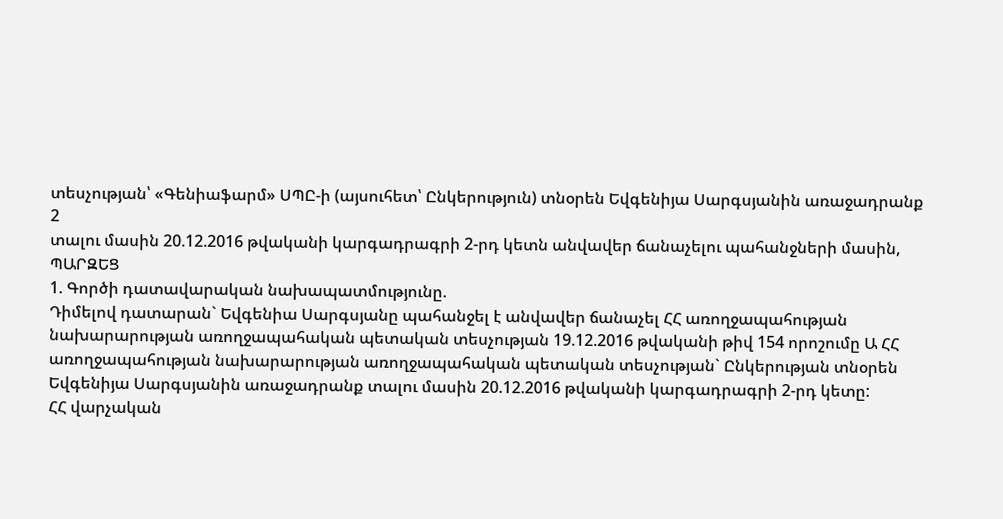տեսչության՝ «Գենիաֆարմ» ՍՊԸ-ի (այսուհետ՝ Ընկերություն) տնօրեն Եվգենիյա Սարգսյանին առաջադրանք
2
տալու մասին 20.12.2016 թվականի կարգադրագրի 2-րդ կետն անվավեր ճանաչելու պահանջների մասին,
ՊԱՐԶԵՑ
1. Գործի դատավարական նախապատմությունը.
Դիմելով դատարան` Եվգենիա Սարգսյանը պահանջել է անվավեր ճանաչել ՀՀ առողջապահության նախարարության առողջապահական պետական տեսչության 19.12.2016 թվականի թիվ 154 որոշումը Ա ՀՀ առողջապահության նախարարության առողջապահական պետական տեսչության` Ընկերության տնօրեն Եվգենիյա Սարգսյանին առաջադրանք տալու մասին 20.12.2016 թվականի կարգադրագրի 2-րդ կետը:
ՀՀ վարչական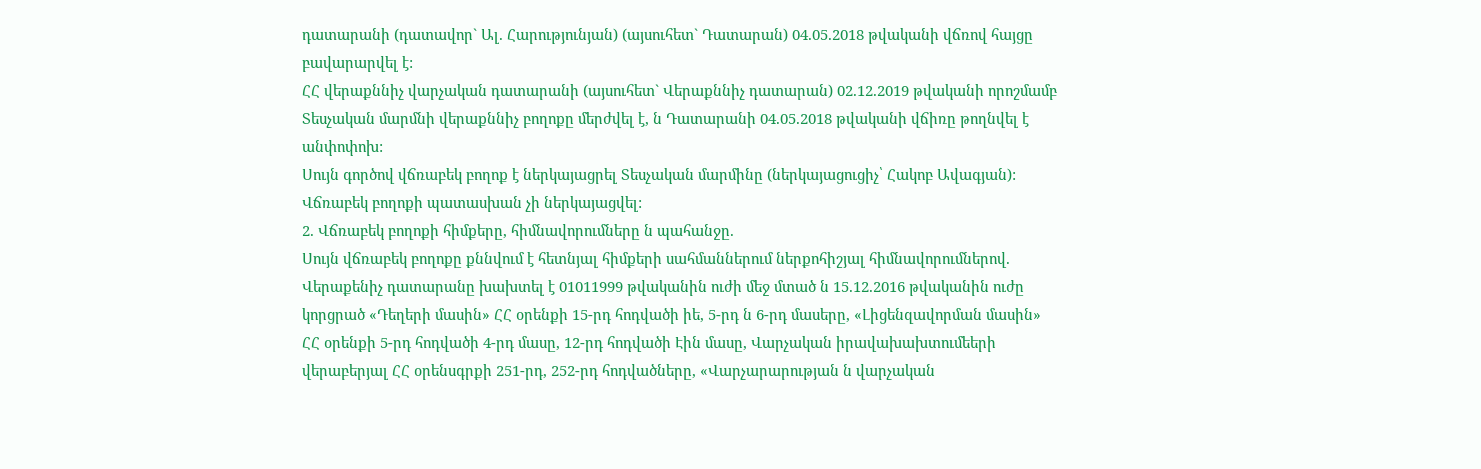դատարանի (դատավոր` Ալ. Հարությունյան) (այսուհետ` Դատարան) 04.05.2018 թվականի վճռով հայցը բավարարվել է:
ՀՀ վերաքննիչ վարչական դատարանի (այսուհետ` Վերաքննիչ դատարան) 02.12.2019 թվականի որոշմամբ Տեսչական մարմնի վերաքննիչ բողոքը մերժվել է, ն Դատարանի 04.05.2018 թվականի վճիռը թողնվել է անփոփոխ:
Սույն գործով վճռաբեկ բողոք է ներկայացրել Տեսչական մարմինը (ներկայացուցիչ՝ Հակոբ Ավագյան):
Վճռաբեկ բողոքի պատասխան չի ներկայացվել:
2. Վճռաբեկ բողոքի հիմքերը, հիմնավորումները ն պահանջը.
Սույն վճռաբեկ բողոքը քննվում է հետնյալ հիմքերի սահմաններում ներքոհիշյալ հիմնավորումներով.
Վերաքենիչ դատարանը խախտել է 01011999 թվականին ուժի մեջ մտած ն 15.12.2016 թվականին ուժը կորցրած «Դեղերի մասին» ՀՀ օրենքի 15-րդ հոդվածի իե, 5-րդ ն 6-րդ մասերը, «Լիցենզավորման մասին» ՀՀ օրենքի 5-րդ հոդվածի 4-րդ մասը, 12-րդ հոդվածի Էին մասը, Վարչական իրավախախտումեերի վերաբերյալ ՀՀ օրենսգրքի 251-րդ, 252-րդ հոդվածները, «Վարչարարության ն վարչական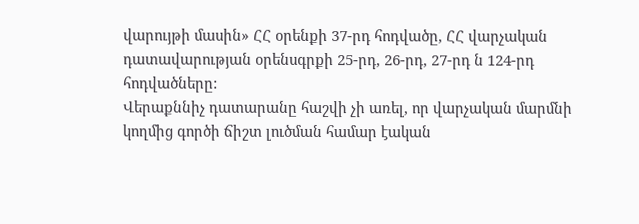վարույթի մասին» ՀՀ օրենքի 37-րդ հոդվածը, ՀՀ վարչական դատավարության օրենսգրքի 25-րդ, 26-րդ, 27-րդ ն 124-րդ հոդվածները:
Վերաքննիչ դատարանը հաշվի չի առել, որ վարչական մարմնի կողմից գործի ճիշտ լուծման համար էական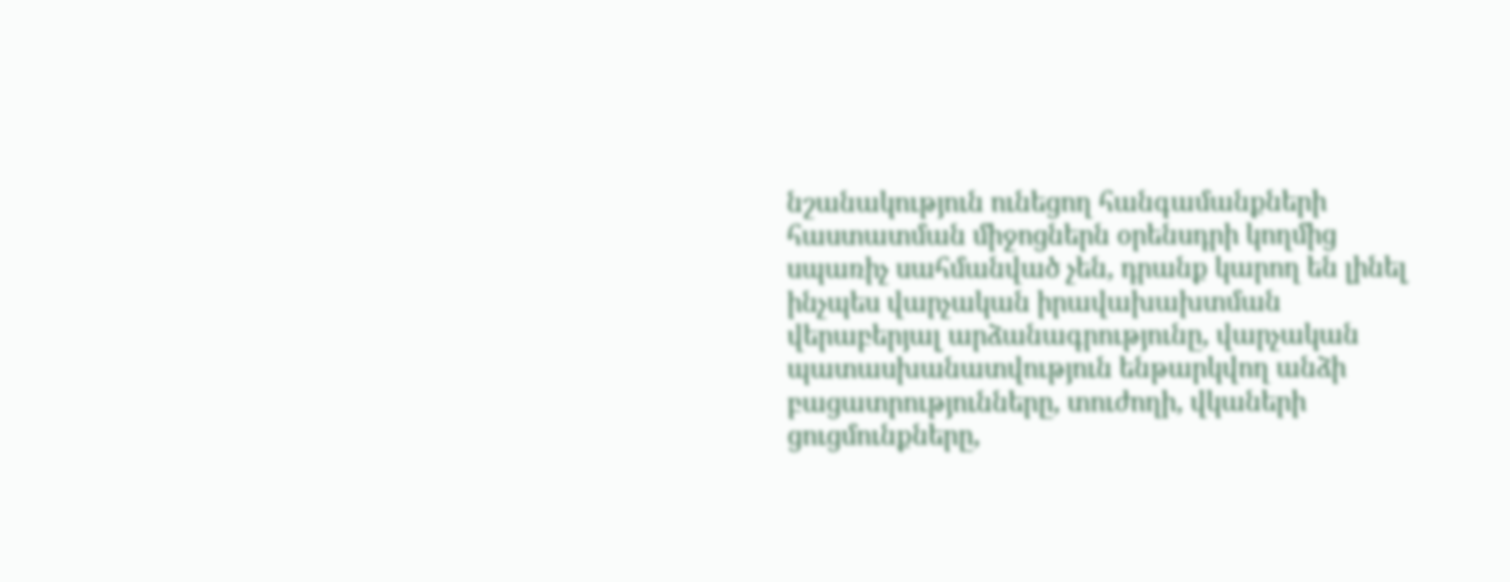նշանակություն ունեցող հանգամանքների հաստատման միջոցներն օրենսդրի կողմից սպառիչ սահմանված չեն, դրանք կարող են լինել ինչպես վարչական իրավախախտման վերաբերյալ արձանագրությունը, վարչական պատասխանատվություն ենթարկվող անձի բացատրությունները, տուժողի, վկաների ցուցմունքները,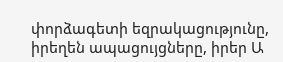փորձագետի եզրակացությունը, իրեղեն ապացույցները, իրեր Ա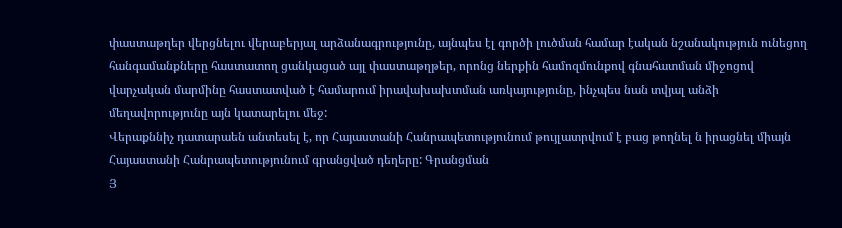փաստաթղեր վերցնելու վերաբերյալ արձանագրությունը, այնպես էլ գործի լուծման համար էական նշանակություն ունեցող հանգամանքները հաստատող ցանկացած այլ փաստաթղթեր, որոնց ներքին համոզմունքով գնահատման միջոցով վարչական մարմինը հաստատված է համարում իրավախախտման առկայությունը, ինչպես նան տվյալ անձի մեղավորությունը այն կատարելու մեջ:
Վերաքննիչ դատարաեն անտեսել է, որ Հայաստանի Հանրապետությունում թույլատրվում է բաց թողնել ն իրացնել միայն Հայաստանի Հանրապետությունում գրանցված դեղերը: Գրանցման
Յ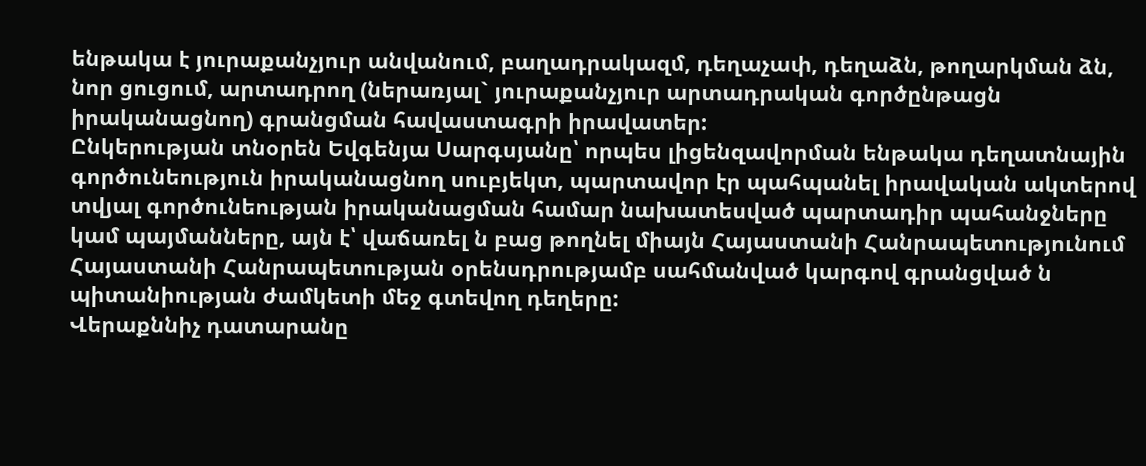ենթակա է յուրաքանչյուր անվանում, բաղադրակազմ, դեղաչափ, դեղաձն, թողարկման ձն, նոր ցուցում, արտադրող (ներառյալ` յուրաքանչյուր արտադրական գործընթացն իրականացնող) գրանցման հավաստագրի իրավատեր:
Ընկերության տնօրեն Եվգենյա Սարգսյանը՝ որպես լիցենզավորման ենթակա դեղատնային գործունեություն իրականացնող սուբյեկտ, պարտավոր էր պահպանել իրավական ակտերով տվյալ գործունեության իրականացման համար նախատեսված պարտադիր պահանջները կամ պայմանները, այն է՝ վաճառել ն բաց թողնել միայն Հայաստանի Հանրապետությունում Հայաստանի Հանրապետության օրենսդրությամբ սահմանված կարգով գրանցված ն պիտանիության ժամկետի մեջ գտեվող դեղերը:
Վերաքննիչ դատարանը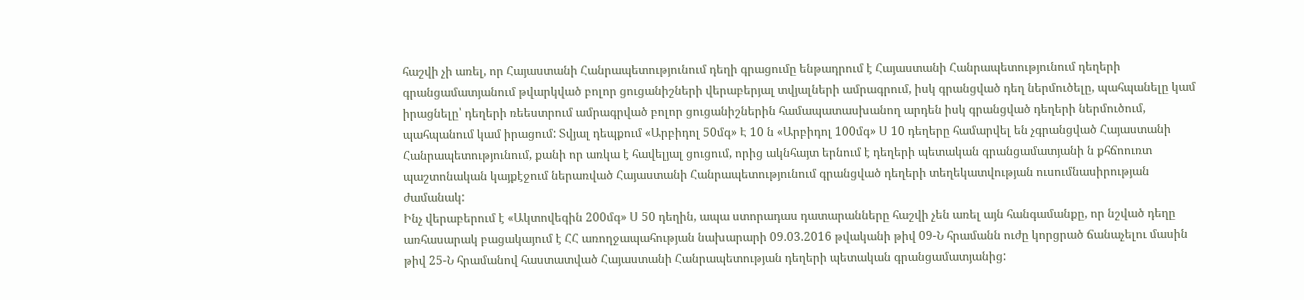հաշվի չի առել, որ Հայաստանի Հանրապետությունում դեղի գրացումը ենթադրում է Հայաստանի Հանրապետությունում դեղերի գրանցամատյանում թվարկված բոլոր ցուցանիշների վերաբերյալ տվյալների ամրագրում, իսկ գրանցված դեղ ներմուծելը, պահպանելը կամ իրացնելը՝ դեղերի ռեեստրում ամրագրված բոլոր ցուցանիշներին համապատասխանող արդեն իսկ գրանցված դեղերի ներմուծում, պահպանում կամ իրացում: Տվյալ դեպքում «Արբիդոլ 50մգ» Է 10 ն «Արբիդոլ 100մգ» Ս 10 դեղերը համարվել են չգրանցված Հայաստանի Հանրապետությունում, քանի որ առկա է հավելյալ ցուցում, որից ակնհայտ երնում է դեղերի պետական գրանցամատյանի ն քհճոուռտ պաշտոնական կայքէջում ներառված Հայաստանի Հանրապետությունում գրանցված դեղերի տեղեկատվության ուսումնասիրության ժամանակ:
Ինչ վերաբերում է «Ակտովեգին 200մգ» Ս 50 դեղին, ապա ստորադաս դատարանները հաշվի չեն առել այն հանգամանքը, որ նշված դեղը առհասարակ բացակայում է ՀՀ առողջապահության նախարարի 09.03.2016 թվականի թիվ 09-Ն հրամանն ուժը կորցրած ճանաչելու մասին թիվ 25-Ն հրամանով հաստատված Հայաստանի Հանրապետության դեղերի պետական գրանցամատյանից: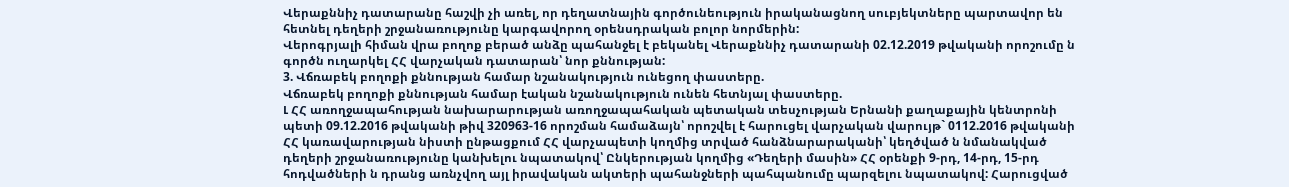Վերաքննիչ դատարանը հաշվի չի առել, որ դեղատնային գործունեություն իրականացնող սուբյեկտները պարտավոր են հետնել դեղերի շրջանառությունը կարգավորող օրենսդրական բոլոր նորմերին:
Վերոգրյալի հիման վրա բողոք բերած անձը պահանջել է բեկանել Վերաքննիչ դատարանի 02.12.2019 թվականի որոշումը ն գործն ուղարկել ՀՀ վարչական դատարան՝ նոր քննության:
3. Վճռաբեկ բողոքի քննության համար նշանակություն ունեցող փաստերը.
Վճռաբեկ բողոքի քննության համար էական նշանակություն ունեն հետնյալ փաստերը.
Լ ՀՀ առողջապահության նախարարության առողջապահական պետական տեսչության Երնանի քաղաքային կենտրոնի պետի 09.12.2016 թվականի թիվ 320963-16 որոշման համաձայն՝ որոշվել է հարուցել վարչական վարույթ` 0112.2016 թվականի ՀՀ կառավարության նիստի ընթացքում ՀՀ վարչապետի կողմից տրված հանձնարարականի՝ կեղծված ն նմանակված դեղերի շրջանառությունը կանխելու նպատակով՝ Ընկերության կողմից «Դեղերի մասին» ՀՀ օրենքի 9-րդ, 14-րդ, 15-րդ հոդվածների ն դրանց առնչվող այլ իրավական ակտերի պահանջների պահպանումը պարզելու նպատակով: Հարուցված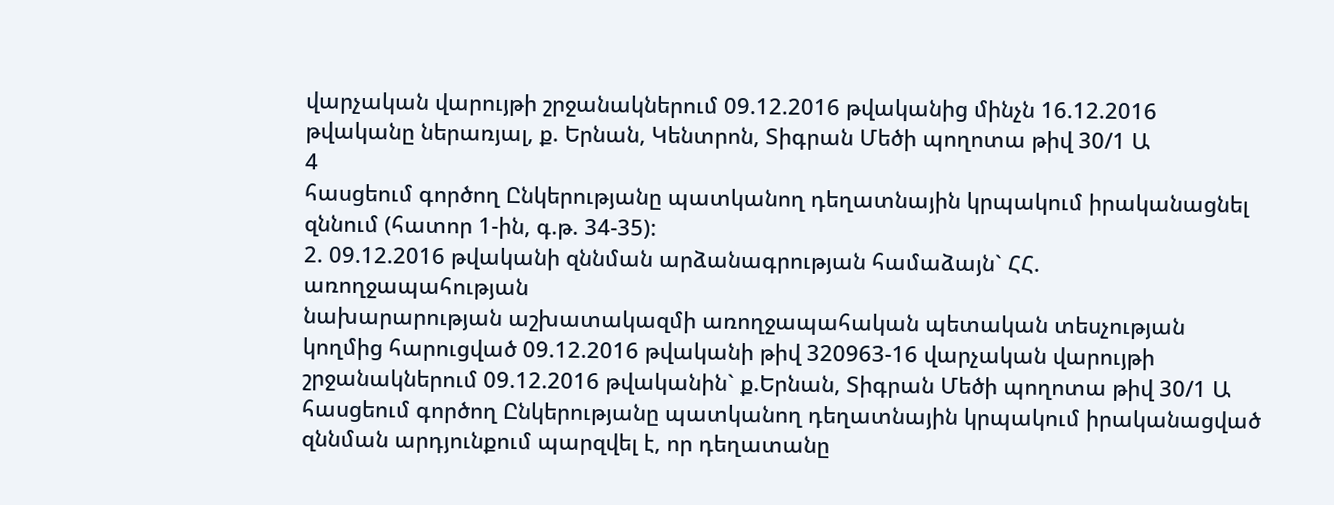վարչական վարույթի շրջանակներում 09.12.2016 թվականից մինչն 16.12.2016 թվականը ներառյալ, ք. Երնան, Կենտրոն, Տիգրան Մեծի պողոտա թիվ 30/1 Ա
4
հասցեում գործող Ընկերությանը պատկանող դեղատնային կրպակում իրականացնել զննում (հատոր 1-ին, գ.թ. 34-35):
2. 09.12.2016 թվականի զննման արձանագրության համաձայն` ՀՀ. առողջապահության
նախարարության աշխատակազմի առողջապահական պետական տեսչության կողմից հարուցված 09.12.2016 թվականի թիվ 320963-16 վարչական վարույթի շրջանակներում 09.12.2016 թվականին` ք.Երնան, Տիգրան Մեծի պողոտա թիվ 30/1 Ա հասցեում գործող Ընկերությանը պատկանող դեղատնային կրպակում իրականացված զննման արդյունքում պարզվել է, որ դեղատանը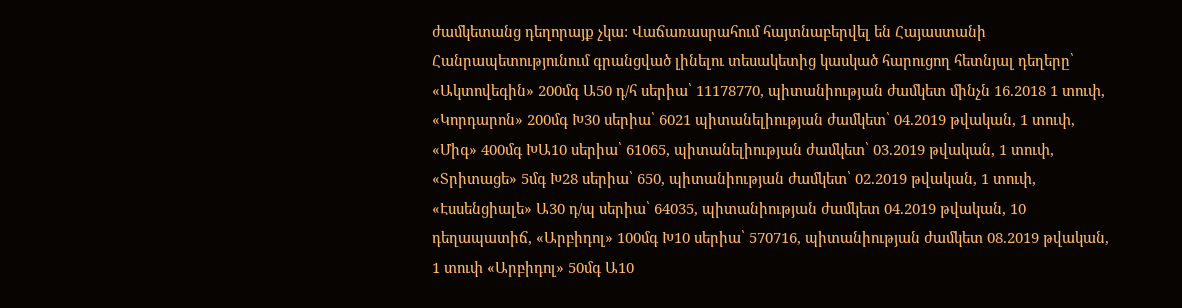ժամկետանց դեղորայք չկա: Վաճառասրահում հայտնաբերվել են Հայաստանի Հանրապետությունում գրանցված լինելու տեսակետից կասկած հարուցող հետնյալ դեղերը՝
«Ակտովեգին» 200մգ Ա50 դ/հ սերիա՝ 11178770, պիտանիության ժամկետ մինչն 16.2018 1 տուփ, «Կորդարոն» 200մգ Խ30 սերիա՝ 6021 պիտանելիության ժամկետ՝ 04.2019 թվական, 1 տուփ, «Միգ» 400մգ ԽԱ10 սերիա՝ 61065, պիտանելիության ժամկետ՝ 03.2019 թվական, 1 տուփ, «Տրիտացե» 5մգ Խ28 սերիա՝ 650, պիտանիության ժամկետ՝ 02.2019 թվական, 1 տուփ, «Էսսենցիալե» Ա30 դ/պ սերիա՝ 64035, պիտանիության ժամկետ 04.2019 թվական, 10 դեղապատիճ, «Արբիդոլ» 100մգ Խ10 սերիա՝ 570716, պիտանիության ժամկետ 08.2019 թվական, 1 տուփ «Արբիդոլ» 50մգ Ա10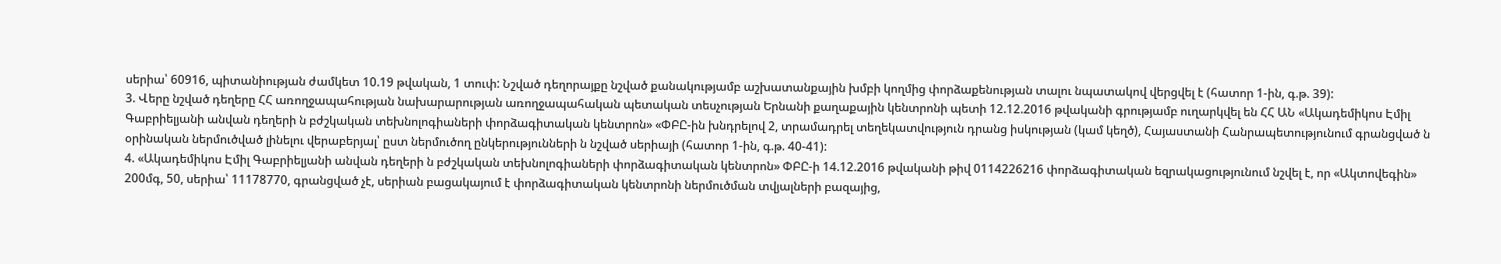սերիա՝ 60916, պիտանիության ժամկետ 10.19 թվական, 1 տուփ: Նշված դեղորայքը նշված քանակությամբ աշխատանքային խմբի կողմից փորձաքենության տալու նպատակով վերցվել է (հատոր 1-ին, գ.թ. 39):
3. Վերը նշված դեղերը ՀՀ առողջապահության նախարարության առողջապահական պետական տեսչության Երնանի քաղաքային կենտրոնի պետի 12.12.2016 թվականի գրությամբ ուղարկվել են ՀՀ ԱՆ «Ակադեմիկոս Էմիլ Գաբրիելյանի անվան դեղերի ն բժշկական տեխնոլոգիաների փորձագիտական կենտրոն» «ՓԲԸ-ին խնդրելով 2, տրամադրել տեղեկատվություն դրանց իսկության (կամ կեղծ), Հայաստանի Հանրապետությունում գրանցված ն օրինական ներմուծված լինելու վերաբերյալ՝ ըստ ներմուծող ընկերությունների ն նշված սերիայի (հատոր 1-ին, գ.թ. 40-41):
4. «Ակադեմիկոս Էմիլ Գաբրիելյանի անվան դեղերի ն բժշկական տեխնոլոգիաների փորձագիտական կենտրոն» ՓԲԸ-ի 14.12.2016 թվականի թիվ 0114226216 փորձագիտական եզրակացությունում նշվել է, որ «Ակտովեգին» 200մգ, 50, սերիա՝ 11178770, գրանցված չէ, սերիան բացակայում է փորձագիտական կենտրոնի ներմուծման տվյալների բազայից,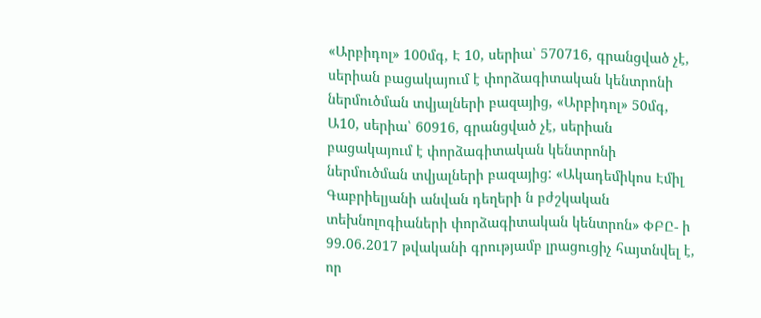«Արբիդոլ» 100մգ, Է 10, սերիա՝ 570716, գրանցված չէ, սերիան բացակայում է փորձագիտական կենտրոնի ներմուծման տվյալների բազայից, «Արբիդոլ» 50մգ, Ա10, սերիա՝ 60916, գրանցված չէ, սերիան բացակայում է փորձագիտական կենտրոնի ներմուծման տվյալների բազայից: «Ակադեմիկոս Էմիլ Գաբրիելյանի անվան դեղերի ն բժշկական տեխնոլոգիաների փորձագիտական կենտրոն» ՓԲԸ- ի 99.06.2017 թվականի գրությամբ լրացուցիչ հայտնվել է, որ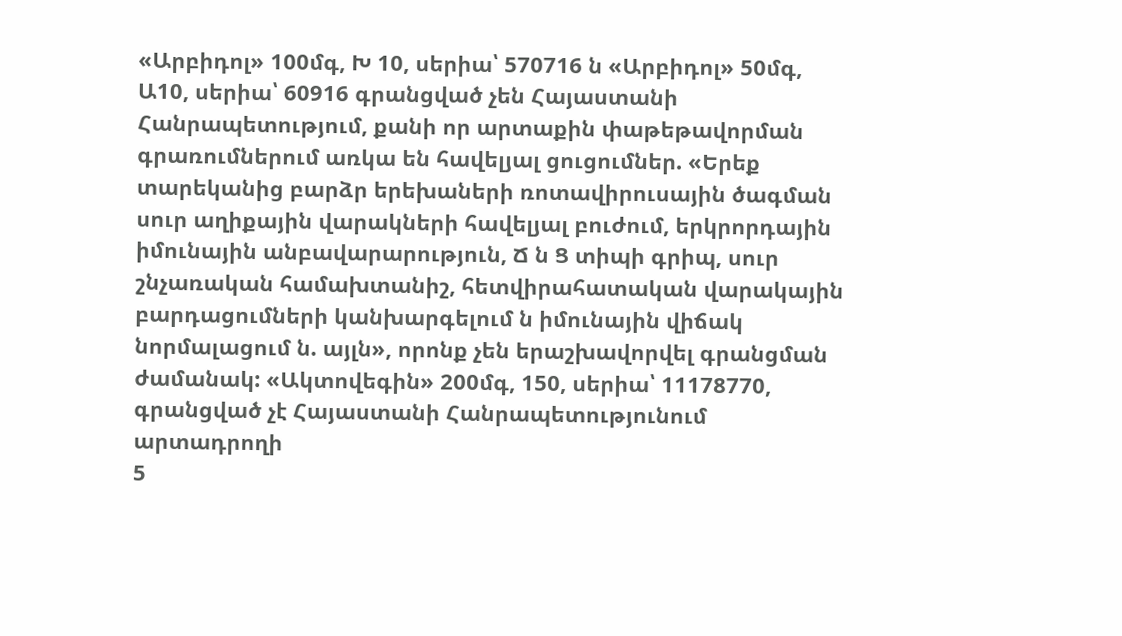«Արբիդոլ» 100մգ, Խ 10, սերիա՝ 570716 ն «Արբիդոլ» 50մգ, Ա10, սերիա՝ 60916 գրանցված չեն Հայաստանի Հանրապետությում, քանի որ արտաքին փաթեթավորման գրառումներում առկա են հավելյալ ցուցումներ. «Երեք տարեկանից բարձր երեխաների ռոտավիրուսային ծագման սուր աղիքային վարակների հավելյալ բուժում, երկրորդային իմունային անբավարարություն, Ճ ն Ց տիպի գրիպ, սուր շնչառական համախտանիշ, հետվիրահատական վարակային բարդացումների կանխարգելում ն իմունային վիճակ նորմալացում ն. այլն», որոնք չեն երաշխավորվել գրանցման ժամանակ: «Ակտովեգին» 200մգ, 150, սերիա՝ 11178770, գրանցված չէ Հայաստանի Հանրապետությունում արտադրողի
5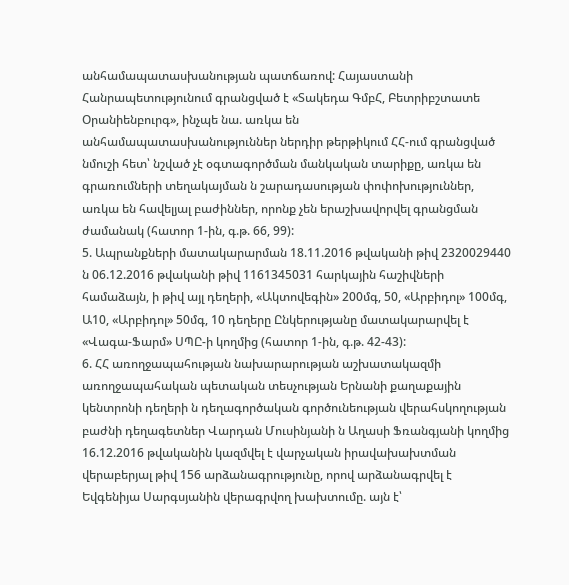անհամապատասխանության պատճառով: Հայաստանի Հանրապետությունում գրանցված է «Տակեդա ԳմբՀ, Բետրիբշտատե Օրանիենբուրգ», ինչպե նա. առկա են
անհամապատասխանություններ ներդիր թերթիկում ՀՀ-ում գրանցված նմուշի հետ՝ նշված չէ օգտագործման մանկական տարիքը, առկա են գրառումների տեղակայման ն շարադասության փոփոխություններ, առկա են հավելյալ բաժիններ, որոնք չեն երաշխավորվել գրանցման ժամանակ (հատոր 1-ին, գ.թ. 66, 99):
5. Ապրանքների մատակարարման 18.11.2016 թվականի թիվ 2320029440 ն 06.12.2016 թվականի թիվ 1161345031 հարկային հաշիվների համաձայն, ի թիվ այլ դեղերի, «Ակտովեգին» 200մգ, 50, «Արբիդոլ» 100մգ, Ա10, «Արբիդոլ» 50մգ, 10 դեղերը Ընկերությանը մատակարարվել է «Վագա-Ֆարմ» ՍՊԸ-ի կողմից (հատոր 1-ին, գ.թ. 42-43):
6. ՀՀ առողջապահության նախարարության աշխատակազմի առողջապահական պետական տեսչության Երնանի քաղաքային կենտրոնի դեղերի ն դեղագործական գործունեության վերահսկողության բաժնի դեղագետներ Վարդան Մուսինյանի ն Աղասի Ֆռանգյանի կողմից 16.12.2016 թվականին կազմվել է վարչական իրավախախտման վերաբերյալ թիվ 156 արձանագրությունը, որով արձանագրվել է Եվգենիյա Սարգսյանին վերագրվող խախտումը. այն է՝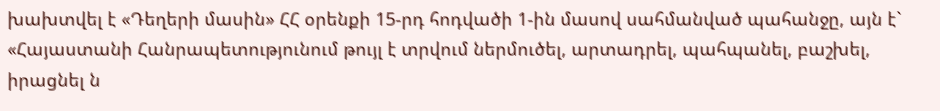խախտվել է «Դեղերի մասին» ՀՀ օրենքի 15-րդ հոդվածի 1-ին մասով սահմանված պահանջը, այն է` «Հայաստանի Հանրապետությունում թույլ է տրվում ներմուծել, արտադրել, պահպանել, բաշխել, իրացնել ն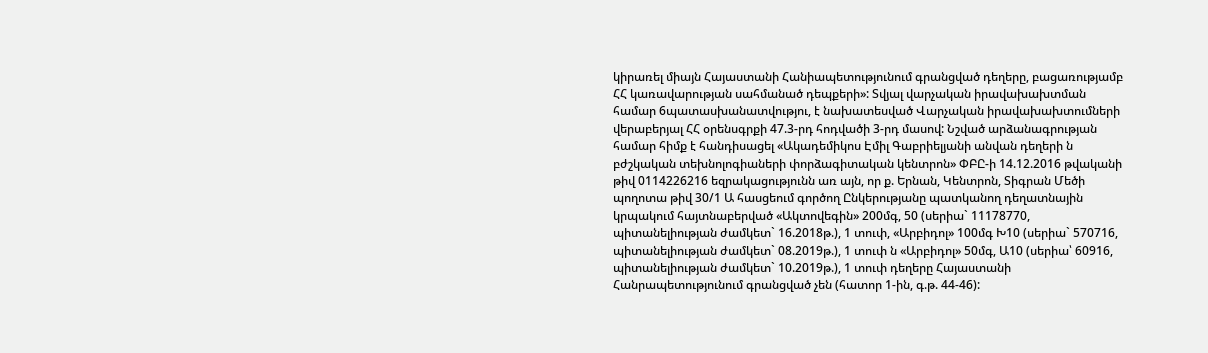կիրառել միայն Հայաստանի Հանիապետությունում գրանցված դեղերը, բացառությամբ ՀՀ կառավարության սահմանած դեպքերի»: Տվյալ վարչական իրավախախտման համար 6պատասխանատվությու, է նախատեսված Վարչական իրավախախտումների վերաբերյալ ՀՀ օրենսգրքի 47.3-րդ հոդվածի 3-րդ մասով: Նշված արձանագրության համար հիմք է հանդիսացել «Ակադեմիկոս Էմիլ Գաբրիելյանի անվան դեղերի ն բժշկական տեխնոլոգիաների փորձագիտական կենտրոն» ՓԲԸ-ի 14.12.2016 թվականի թիվ 0114226216 եզրակացությունն առ այն, որ ք. Երնան, Կենտրոն, Տիգրան Մեծի պողոտա թիվ 30/1 Ա հասցեում գործող Ընկերությանը պատկանող դեղատնային կրպակում հայտնաբերված «Ակտովեգին» 200մգ, 50 (սերիա` 11178770, պիտանելիության ժամկետ` 16.2018թ.), 1 տուփ, «Արբիդոլ» 100մգ Խ10 (սերիա` 570716, պիտանելիության ժամկետ` 08.2019թ.), 1 տուփ ն «Արբիդոլ» 50մգ, Ա10 (սերիա՝ 60916, պիտանելիության ժամկետ` 10.2019թ.), 1 տուփ դեղերը Հայաստանի Հանրապետությունում գրանցված չեն (հատոր 1-ին, գ.թ. 44-46):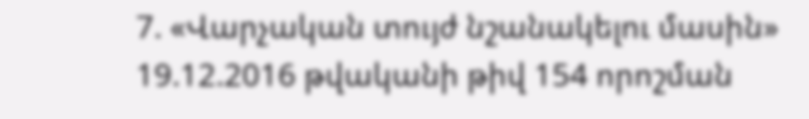7. «Վարչական տույժ նշանակելու մասին» 19.12.2016 թվականի թիվ 154 որոշման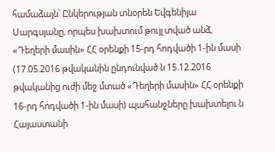համաձայն՝ Ընկերության տնօրեն Եվգենիյա Սարգսյանը, որպես խախտում թույլ տված անձ, «Դեղերի մասին» ՀՀ օրենքի 15-րդ հոդվածի 1-ին մասի (17.05.2016 թվականին ընդունված ն 15.12.2016 թվականից ուժի մեջ մտած «Դեղերի մասին» ՀՀ օրենքի 16-րդ հոդվածի 1-ին մասի) պահանջները խախտելու ն Հայաստանի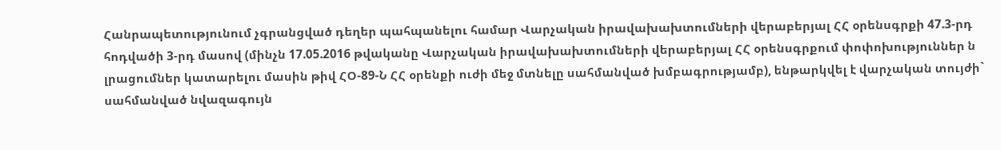Հանրապետությունում չգրանցված դեղեր պահպանելու համար Վարչական իրավախախտումների վերաբերյալ ՀՀ օրենսգրքի 47.3-րդ հոդվածի 3-րդ մասով (մինչն 17.05.2016 թվականը Վարչական իրավախախտումների վերաբերյալ ՀՀ օրենսգրքում փոփոխություններ ն լրացումներ կատարելու մասին թիվ ՀՕ-89-Ն ՀՀ օրենքի ուժի մեջ մտնելը սահմանված խմբագրությամբ), ենթարկվել է վարչական տույժի` սահմանված նվազագույն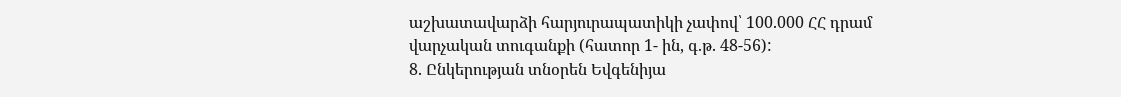աշխատավարձի հարյուրապատիկի չափով՝ 100.000 ՀՀ դրամ վարչական տուգանքի (հատոր 1- ին, գ.թ. 48-56):
8. Ընկերության տնօրեն Եվգենիյա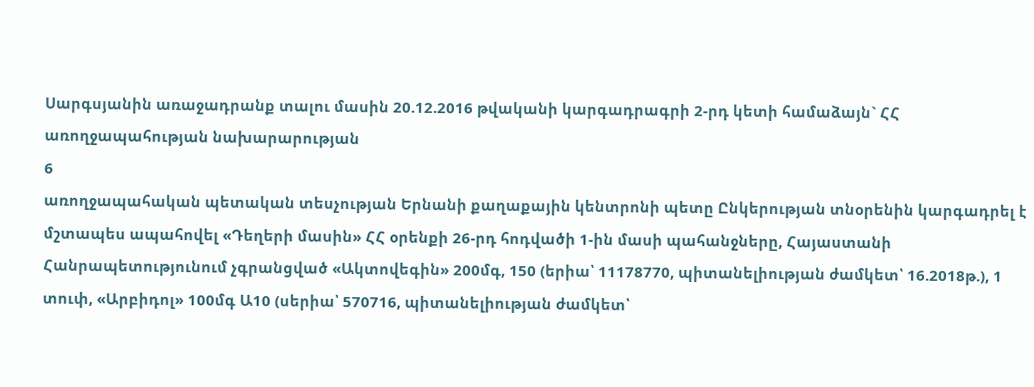Սարգսյանին առաջադրանք տալու մասին 20.12.2016 թվականի կարգադրագրի 2-րդ կետի համաձայն` ՀՀ առողջապահության նախարարության
6
առողջապահական պետական տեսչության Երնանի քաղաքային կենտրոնի պետը Ընկերության տնօրենին կարգադրել է մշտապես ապահովել «Դեղերի մասին» ՀՀ օրենքի 26-րդ հոդվածի 1-ին մասի պահանջները, Հայաստանի Հանրապետությունում չգրանցված «Ակտովեգին» 200մգ, 150 (երիա՝ 11178770, պիտանելիության ժամկետ՝ 16.2018թ.), 1 տուփ, «Արբիդոլ» 100մգ Ա10 (սերիա՝ 570716, պիտանելիության ժամկետ՝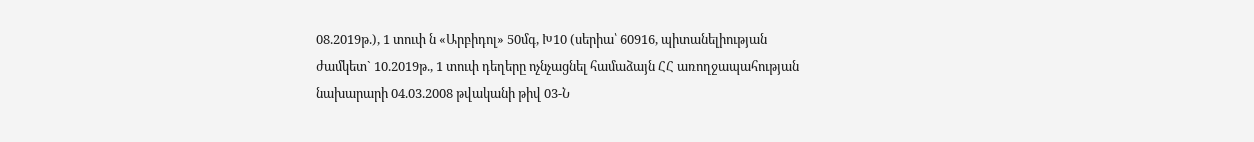08.2019թ.), 1 տուփ ն «Արբիդոլ» 50մգ, Խ10 (սերիա՝ 60916, պիտանելիության ժամկետ` 10.2019թ., 1 տուփ դեղերը ոչնչացնել համաձայն ՀՀ առողջապահության նախարարի 04.03.2008 թվականի թիվ 03-Ն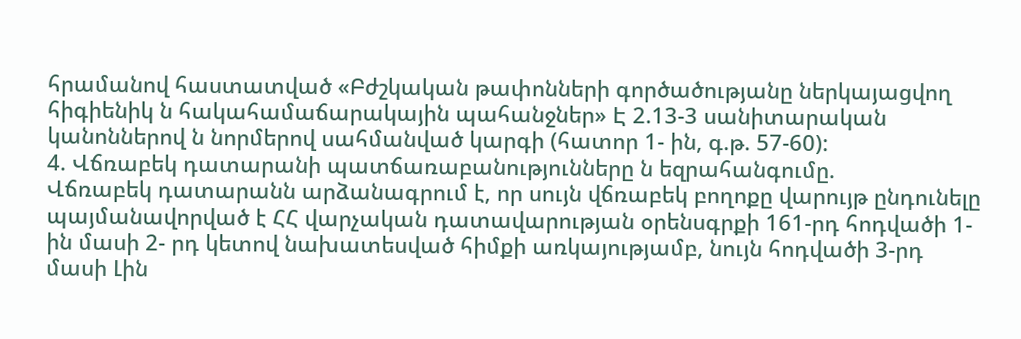հրամանով հաստատված «Բժշկական թափոնների գործածությանը ներկայացվող հիգիենիկ ն հակահամաճարակային պահանջներ» Է 2.13-3 սանիտարական կանոններով ն նորմերով սահմանված կարգի (հատոր 1- ին, գ.թ. 57-60):
4. Վճռաբեկ դատարանի պատճառաբանությունները ն եզրահանգումը.
Վճռաբեկ դատարանն արձանագրում է, որ սույն վճռաբեկ բողոքը վարույթ ընդունելը պայմանավորված է ՀՀ վարչական դատավարության օրենսգրքի 161-րդ հոդվածի 1-ին մասի 2- րդ կետով նախատեսված հիմքի առկայությամբ, նույն հոդվածի 3-րդ մասի Լին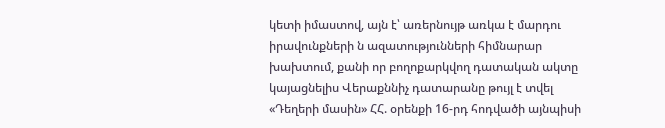կետի իմաստով, այն է՝ առերնույթ առկա է մարդու իրավունքների ն ազատությունների հիմնարար խախտում, քանի որ բողոքարկվող դատական ակտը կայացնելիս Վերաքննիչ դատարանը թույլ է տվել «Դեղերի մասին» ՀՀ. օրենքի 16-րդ հոդվածի այնպիսի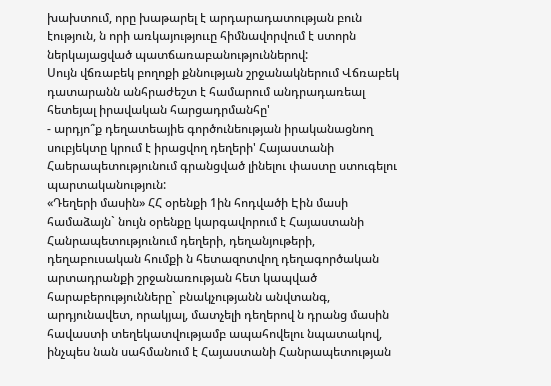խախտում, որը խաթարել է արդարադատության բուն էություն, ն որի առկայություւը հիմնավորվում է ստորն ներկայացված պատճառաբանություններով:
Սույն վճռաբեկ բողոքի քննության շրջանակներում Վճռաբեկ դատարանն անհրաժեշտ է համարում անդրադառեալ հետեյալ իրավական հարցադրմանհը'
- արդյո՞ք դեղատեայիե գործունեության իրականացնող սուբյեկտը կրում է իրացվող դեղերի' Հայաստանի Հաերապետությունում գրանցված լինելու փաստը ստուգելու պարտականություն:
«Դեղերի մասին» ՀՀ օրենքի 1ին հոդվածի Էին մասի համաձայն` նույն օրենքը կարգավորում է Հայաստանի Հանրապետությունում դեղերի, դեղանյութերի, դեղաբուսական հումքի ն հետազոտվող դեղագործական արտադրանքի շրջանառության հետ կապված հարաբերությունները` բնակչությանն անվտանգ, արդյունավետ, որակյալ, մատչելի դեղերով ն դրանց մասին հավաստի տեղեկատվությամբ ապահովելու նպատակով, ինչպես նան սահմանում է Հայաստանի Հանրապետության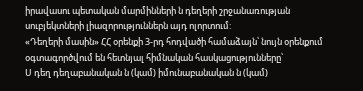իրավասու պետական մարմինների ն դեղերի շրջանառության սուբյեկտների լիազորություններն այդ ոլորտում:
«Դեղերի մասին» ՀՀ օրենքի 3-րդ հոդվածի համաձայն՝ նույն օրենքում օգտագործվում են հետնյալ հիմնական հասկացությունները՝
Ս դեղ դեղաբանական ն (կամ) իմունաբանական ն (կամ)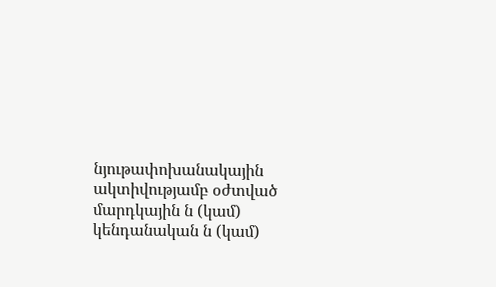նյութափոխանակային ակտիվությամբ օժտված մարդկային ն (կամ) կենդանական ն (կամ)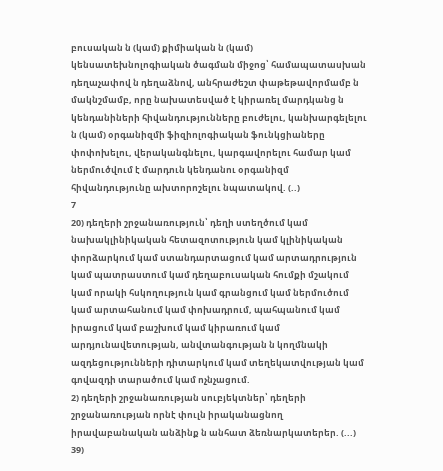բուսական ն (կամ) քիմիական ն (կամ) կենսատեխնոլոգիական ծագման միջոց՝ համապատասխան դեղաչափով ն դեղաձնով, անհրաժեշտ փաթեթավորմամբ ն մակնշմամբ, որը նախատեսված է կիրառել մարդկանց ն կենդանիների հիվանդությունները բուժելու, կանխարգելելու ն (կամ) օրգանիզմի ֆիզիոլոգիական ֆունկցիաները փոփոխելու, վերականգնելու, կարգավորելու համար կամ ներմուծվում է մարդուն կենդանու օրգանիզմ հիվանդությունը ախտորոշելու նպատակով. (..)
7
20) դեղերի շրջանառություն՝ դեղի ստեղծում կամ նախակլինիկական հետազոտություն կամ կլինիկական փորձարկում կամ ստանդարտացում կամ արտադրություն կամ պատրաստում կամ դեղաբուսական հումքի մշակում կամ որակի հսկողություն կամ գրանցում կամ ներմուծում կամ արտահանում կամ փոխադրում, պահպանում կամ իրացում կամ բաշխում կամ կիրառում կամ արդյունավետության, անվտանգության ն կողմնակի ազդեցությունների դիտարկում կամ տեղեկատվության կամ գովազդի տարածում կամ ոչնչացում.
2) դեղերի շրջանառության սուբյեկտներ՝ դեղերի շրջանառության որնէ փուլն իրականացնող իրավաբանական անձինք ն անհատ ձեռնարկատերեր. (...)
39)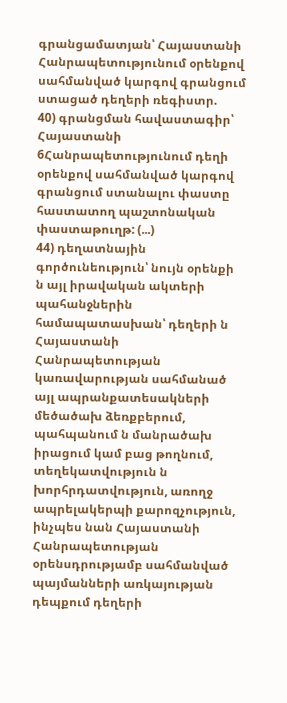գրանցամատյան՝ Հայաստանի Հանրապետությունում օրենքով սահմանված կարգով գրանցում ստացած դեղերի ռեգիստր.
40) գրանցման հավաստագիր՝ Հայաստանի 6Հանրապետությունում դեղի օրենքով սահմանված կարգով գրանցում ստանալու փաստը հաստատող պաշտոնական փաստաթուղթ: (...)
44) դեղատնային գործունեություն՝ նույն օրենքի ն այլ իրավական ակտերի պահանջներին համապատասխան՝ դեղերի ն Հայաստանի Հանրապետության կառավարության սահմանած այլ ապրանքատեսակների մեծածախ ձեռքբերում, պահպանում ն մանրածախ իրացում կամ բաց թողնում, տեղեկատվություն ն խորհրդատվություն, առողջ ապրելակերպի քարոզչություն, ինչպես նան Հայաստանի Հանրապետության օրենսդրությամբ սահմանված պայմանների առկայության դեպքում դեղերի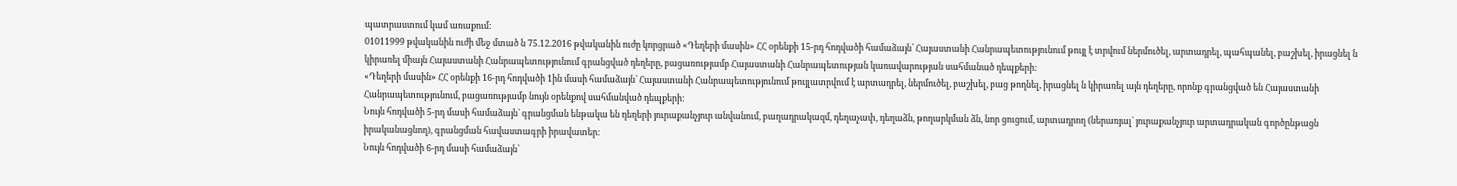պատրաստում կամ առաքում:
01011999 թվականին ուժի մեջ մտած ն 75.12.2016 թվականին ուժը կորցրած «Դեղերի մասին» ՀՀ օրենքի 15-րդ հոդվածի համաձայն՝ Հայաստանի Հանրապետությունում թույլ է տրվում ներմուծել, արտադրել, պահպանել, բաշխել, իրացնել ն կիրառել միայն Հայաստանի Հանրապետությունում գրանցված դեղերը, բացառությամբ Հայաստանի Հանրապետության կառավարության սահմանած դեպքերի:
«Դեղերի մասին» ՀՀ օրենքի 16-րդ հոդվածի 1ին մասի համաձայն` Հայաստանի Հանրապետությունում թույլատրվում է արտադրել, ներմուծել, բաշխել, բաց թողնել, իրացնել ն կիրառել այն դեղերը, որոնք գրանցված են Հայաստանի Հանրապետությունում, բացառությամբ նույն օրենքով սահմանված դեպքերի:
Նույն հոդվածի 5-րդ մասի համաձայն` գրանցման ենթակա են դեղերի յուրաքանչյուր անվանում, բաղադրակազմ, դեղաչափ, դեղաձն, թողարկման ձն, նոր ցուցում, արտադրող (ներառյալ` յուրաքանչյուր արտադրական գործընթացն իրականացնող), գրանցման հավաստագրի իրավատեր:
Նույն հոդվածի 6-րդ մասի համաձայն՝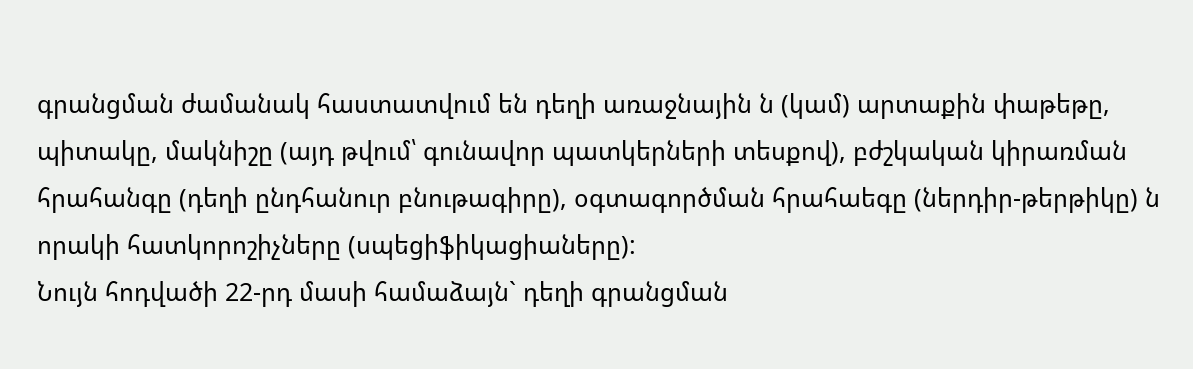գրանցման ժամանակ հաստատվում են դեղի առաջնային ն (կամ) արտաքին փաթեթը, պիտակը, մակնիշը (այդ թվում՝ գունավոր պատկերների տեսքով), բժշկական կիրառման հրահանգը (դեղի ընդհանուր բնութագիրը), օգտագործման հրահաեգը (ներդիր-թերթիկը) ն որակի հատկորոշիչները (սպեցիֆիկացիաները):
Նույն հոդվածի 22-րդ մասի համաձայն` դեղի գրանցման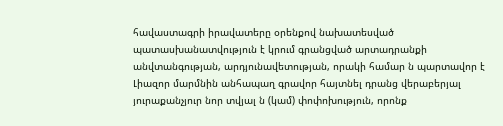հավաստագրի իրավատերը օրենքով նախատեսված պատասխանատվություն է կրում գրանցված արտադրանքի անվտանգության, արդյունավետության, որակի համար ն պարտավոր է Լիազոր մարմնին անհապաղ գրավոր հայտնել դրանց վերաբերյալ յուրաքանչյուր նոր տվյալ ն (կամ) փոփոխություն, որոնք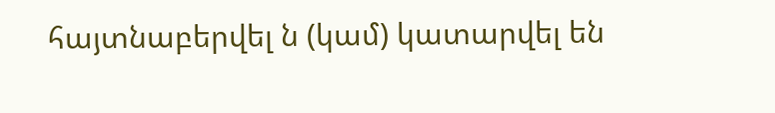հայտնաբերվել ն (կամ) կատարվել են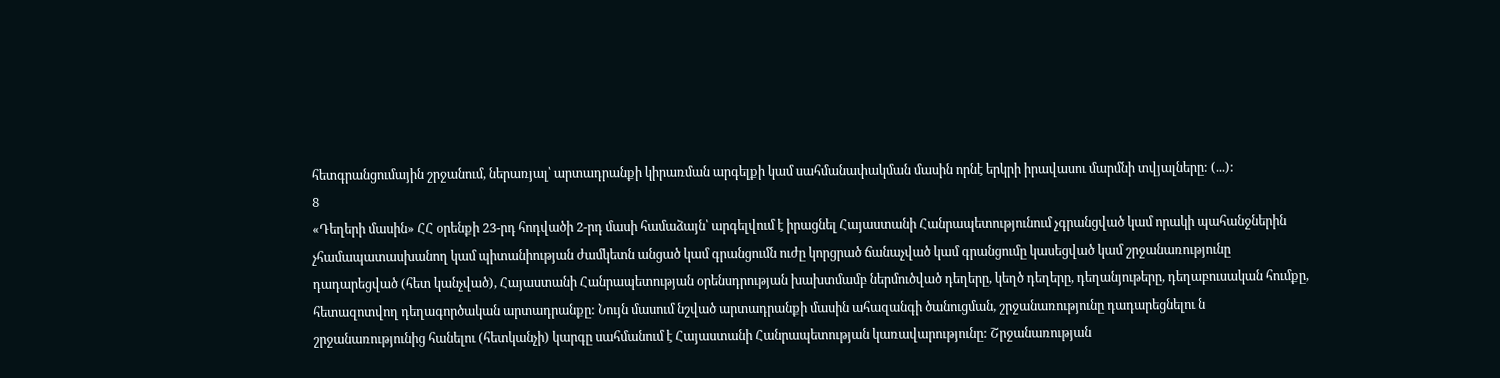հետգրանցումային շրջանում, ներառյալ՝ արտադրանքի կիրառման արգելքի կամ սահմանափակման մասին որնէ երկրի իրավասու մարմնի տվյալները: (...):
8
«Դեղերի մասին» ՀՀ օրենքի 23-րդ հոդվածի 2-րդ մասի համաձայն՝ արգելվում է իրացնել Հայաստանի Հանրապետությունում չգրանցված կամ որակի պահանջներին չհամապատասխանող կամ պիտանիության ժամկետն անցած կամ գրանցումն ուժը կորցրած ճանաչված կամ գրանցումը կասեցված կամ շրջանառությունը դադարեցված (հետ կանչված), Հայաստանի Հանրապետության օրենսդրության խախտմամբ ներմուծված դեղերը, կեղծ դեղերը, դեղանյութերը, դեղաբուսական հումքը, հետազոտվող դեղագործական արտադրանքը: Նույն մասում նշված արտադրանքի մասին ահազանգի ծանուցման, շրջանառությունը դադարեցնելու ն շրջանառությունից հանելու (հետկանչի) կարգը սահմանում է Հայաստանի Հանրապետության կառավարությունը: Շրջանառության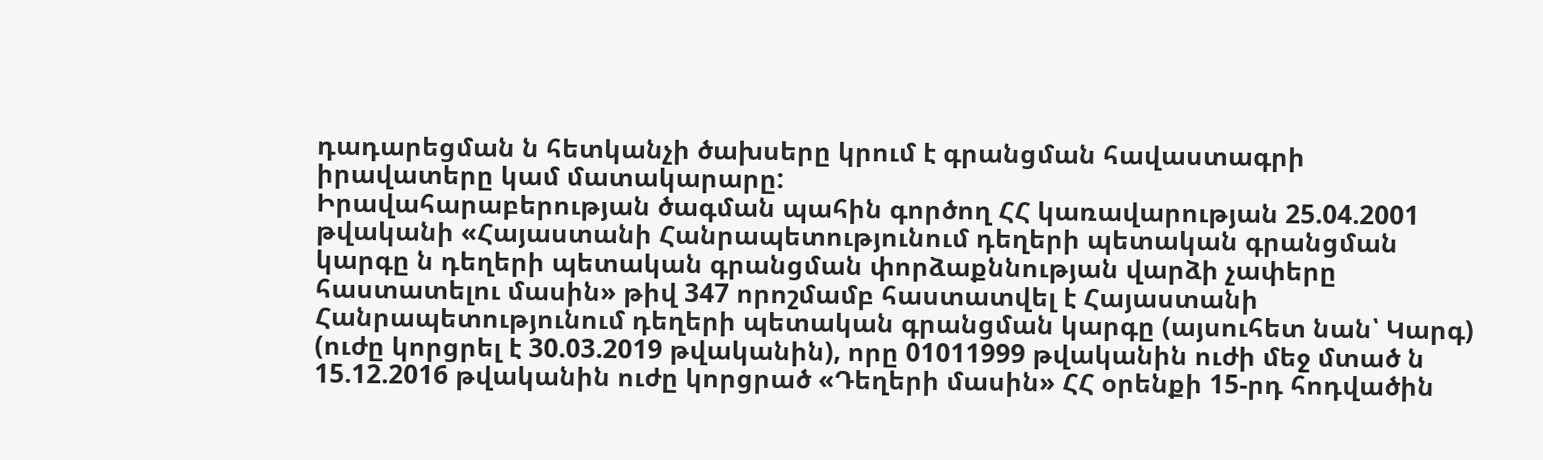դադարեցման ն հետկանչի ծախսերը կրում է գրանցման հավաստագրի իրավատերը կամ մատակարարը:
Իրավահարաբերության ծագման պահին գործող ՀՀ կառավարության 25.04.2001 թվականի «Հայաստանի Հանրապետությունում դեղերի պետական գրանցման կարգը ն դեղերի պետական գրանցման փորձաքննության վարձի չափերը հաստատելու մասին» թիվ 347 որոշմամբ հաստատվել է Հայաստանի Հանրապետությունում դեղերի պետական գրանցման կարգը (այսուհետ նան՝ Կարգ) (ուժը կորցրել է 30.03.2019 թվականին), որը 01011999 թվականին ուժի մեջ մտած ն 15.12.2016 թվականին ուժը կորցրած «Դեղերի մասին» ՀՀ օրենքի 15-րդ հոդվածին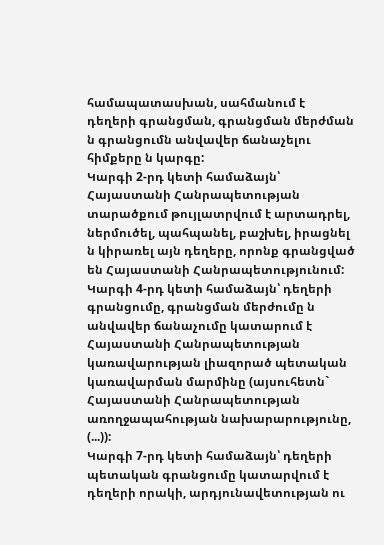համապատասխան, սահմանում է դեղերի գրանցման, գրանցման մերժման ն գրանցումն անվավեր ճանաչելու հիմքերը ն կարգը:
Կարգի 2-րդ կետի համաձայն՝ Հայաստանի Հանրապետության տարածքում թույլատրվում է արտադրել, ներմուծել, պահպանել, բաշխել, իրացնել ն կիրառել այն դեղերը, որոնք գրանցված են Հայաստանի Հանրապետությունում:
Կարգի 4-րդ կետի համաձայն՝ դեղերի գրանցումը, գրանցման մերժումը ն անվավեր ճանաչումը կատարում է Հայաստանի Հանրապետության կառավարության լիազորած պետական կառավարման մարմինը (այսուհետն` Հայաստանի Հանրապետության առողջապահության նախարարությունը, (...)):
Կարգի 7-րդ կետի համաձայն՝ դեղերի պետական գրանցումը կատարվում է դեղերի որակի, արդյունավետության ու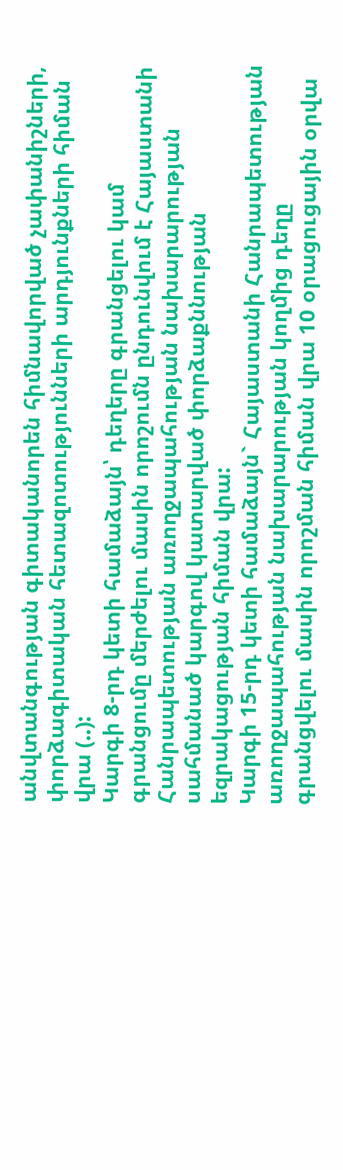անվտանգության գիտականորեն հիմնավորված չափանիշների, փորձագիտական հետազոտությունների արդյունքների հիման վրա (..):
Կարգի 8-րդ կետի համաձայն՝ դեղերը գրանցելու կամ գրանցումը մերժելու մասին որոշումն ընդունվում է Հայաստանի Հանրապետության առողջապահության նախարարության սահմանած կարգով կատարված փորձաքննության եզրակացության հիման վրա:
Կարգի 15-րդ կետի համաձայն` Հայաստանի Հանրապետության առողջապահության նախարարության կողմից դեղը գրանցվելու մասին որոշման հիման վրա 10 օրացուցային օրվա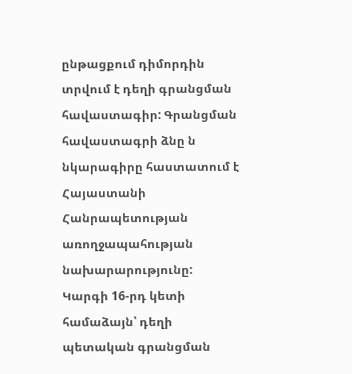ընթացքում դիմորդին տրվում է դեղի գրանցման հավաստագիր: Գրանցման հավաստագրի ձնը ն նկարագիրը հաստատում է Հայաստանի Հանրապետության առողջապահության նախարարությունը:
Կարգի 16-րդ կետի համաձայն՝ դեղի պետական գրանցման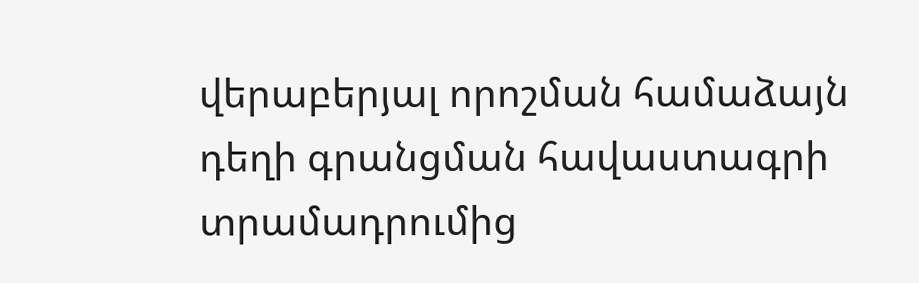վերաբերյալ որոշման համաձայն դեղի գրանցման հավաստագրի տրամադրումից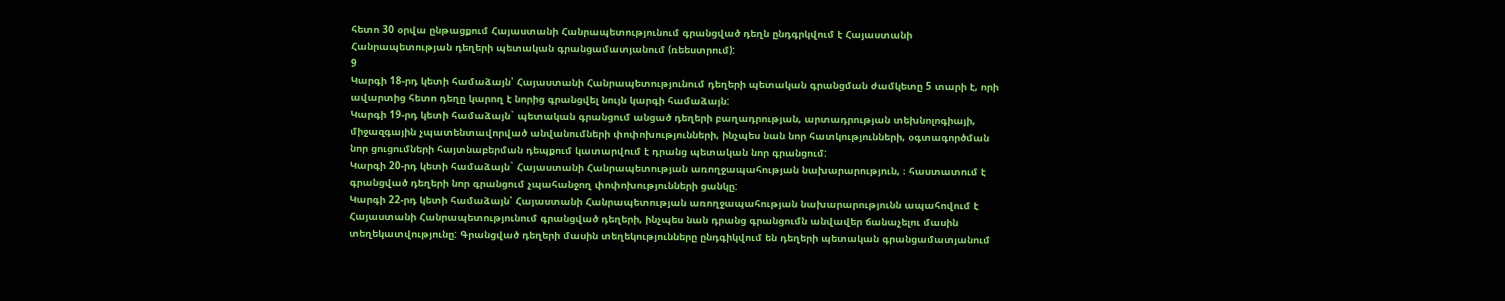հետո 30 օրվա ընթացքում Հայաստանի Հանրապետությունում գրանցված դեղն ընդգրկվում է Հայաստանի Հանրապետության դեղերի պետական գրանցամատյանում (ռեեստրում):
9
Կարգի 18-րդ կետի համաձայն՝ Հայաստանի Հանրապետությունում դեղերի պետական գրանցման ժամկետը 5 տարի է, որի ավարտից հետո դեղը կարող է նորից գրանցվել նույն կարգի համաձայն:
Կարգի 19-րդ կետի համաձայն` պետական գրանցում անցած դեղերի բաղադրության, արտադրության տեխնոլոգիայի, միջազգային չպատենտավորված անվանումների փոփոխությունների, ինչպես նան նոր հատկությունների, օգտագործման նոր ցուցումների հայտնաբերման դեպքում կատարվում է դրանց պետական նոր գրանցում:
Կարգի 20-րդ կետի համաձայն` Հայաստանի Հանրապետության առողջապահության նախարարություն, ։ հաստատում է գրանցված դեղերի նոր գրանցում չպահանջող փոփոխությունների ցանկը:
Կարգի 22-րդ կետի համաձայն՝ Հայաստանի Հանրապետության առողջապահության նախարարությունն ապահովում է Հայաստանի Հանրապետությունում գրանցված դեղերի, ինչպես նան դրանց գրանցումն անվավեր ճանաչելու մասին տեղեկատվությունը: Գրանցված դեղերի մասին տեղեկությունները ընդգիկվում են դեղերի պետական գրանցամատյանում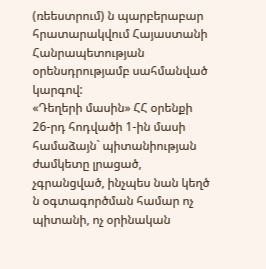(ռեեստրում) ն պարբերաբար հրատարակվում Հայաստանի Հանրապետության օրենսդրությամբ սահմանված կարգով:
«Դեղերի մասին» ՀՀ օրենքի 26-րդ հոդվածի 1-ին մասի համաձայն` պիտանիության ժամկետը լրացած, չգրանցված, ինչպես նան կեղծ ն օգտագործման համար ոչ պիտանի, ոչ օրինական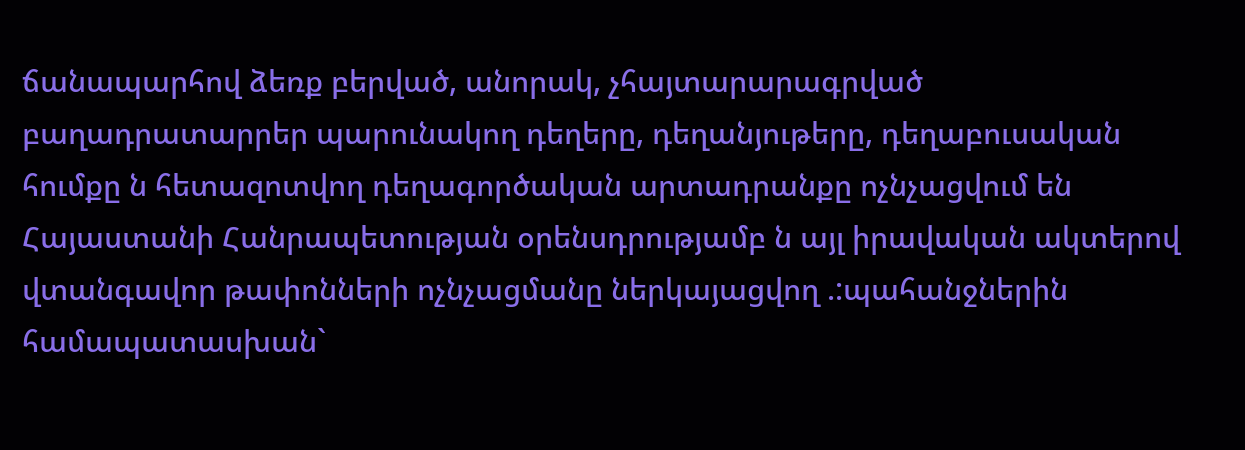ճանապարհով ձեռք բերված, անորակ, չհայտարարագրված բաղադրատարրեր պարունակող դեղերը, դեղանյութերը, դեղաբուսական հումքը ն հետազոտվող դեղագործական արտադրանքը ոչնչացվում են Հայաստանի Հանրապետության օրենսդրությամբ ն այլ իրավական ակտերով վտանգավոր թափոնների ոչնչացմանը ներկայացվող .:պահանջներին համապատասխան`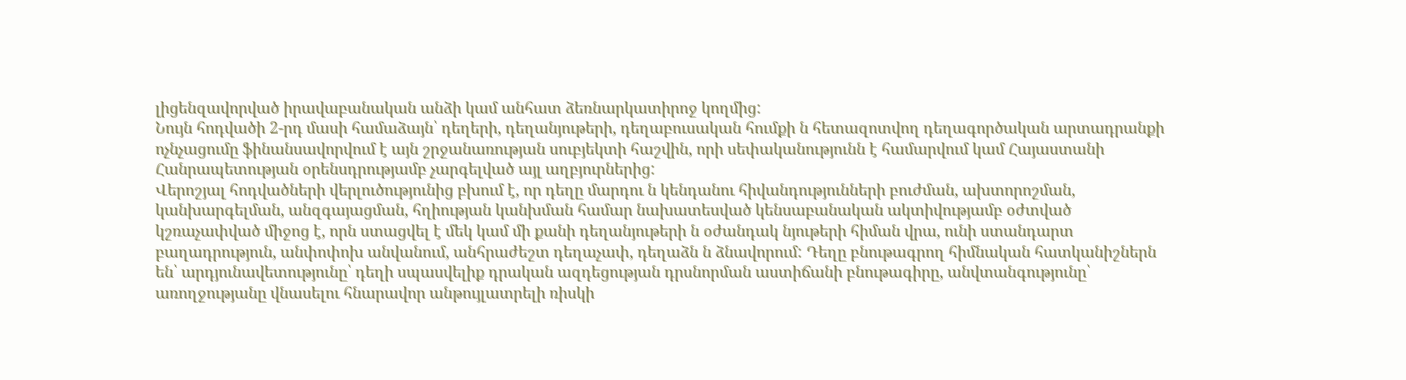լիցենզավորված իրավաբանական անձի կամ անհատ ձեռնարկատիրոջ կողմից:
Նույն հոդվածի 2-րդ մասի համաձայն՝ դեղերի, դեղանյութերի, դեղաբուսական հումքի ն հետազոտվող դեղագործական արտադրանքի ոչնչացումը ֆինանսավորվում է այն շրջանառության սուբյեկտի հաշվին, որի սեփականությունն է համարվում կամ Հայաստանի Հանրապետության օրենսդրությամբ չարգելված այլ աղբյուրներից:
Վերոշյալ հոդվածների վերլուծությունից բխում է, որ դեղը մարդու ն կենդանու հիվանդությունների բուժման, ախտորոշման, կանխարգելման, անզգայացման, հղիության կանխման համար նախատեսված կենսաբանական ակտիվությամբ օժտված կշռաչափված միջոց է, որն ստացվել է մեկ կամ մի քանի դեղանյութերի ն օժանդակ նյութերի հիման վրա, ունի ստանդարտ բաղադրություն, անփոփոխ անվանում, անհրաժեշտ դեղաչափ, դեղաձն ն ձնավորում: Դեղը բնութագրող հիմնական հատկանիշներն են՝ արդյունավետությունը՝ դեղի սպասվելիք դրական ազդեցության դրսնորման աստիճանի բնութագիրը, անվտանգությունը՝ առողջությանը վնասելու հնարավոր անթույլատրելի ռիսկի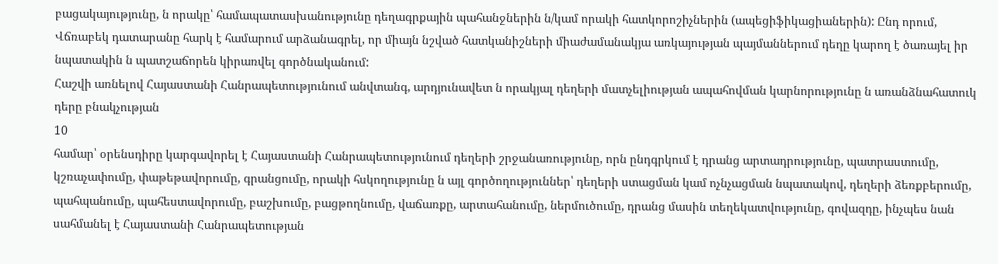բացակայությունը, ն որակը՝ համապատասխանությունը դեղագրքային պահանջներին ն/կամ որակի հատկորոշիչներին (ապեցիֆիկացիաներին): Ընդ որում, Վճռաբեկ դատարանը հարկ է համարում արձանագրել, որ միայն նշված հատկանիշների միաժամանակյա առկայության պայմաններում դեղը կարող է ծառայել իր նպատակին ն պատշաճորեն կիրառվել գործնականում:
Հաշվի առնելով Հայաստանի Հանրապետությունում անվտանգ, արդյունավետ ն որակյալ դեղերի մատչելիության ապահովման կարնորությունը ն առանձնահատուկ դերը բնակչության
10
համար՝ օրենսդիրը կարգավորել է Հայաստանի Հանրապետությունում դեղերի շրջանառությունը, որն ընդգրկում է դրանց արտադրությունը, պատրաստումը, կշռաչափումը, փաթեթավորումը, գրանցումը, որակի հսկողությունը ն այլ գործողություններ՝ դեղերի ստացման կամ ոչնչացման նպատակով, դեղերի ձեռքբերումը, պահպանումը, պահեստավորումը, բաշխումը, բացթողնումը, վաճառքը, արտահանումը, ներմուծումը, դրանց մասին տեղեկատվությունը, գովազդը, ինչպես նան սահմանել է Հայաստանի Հանրապետության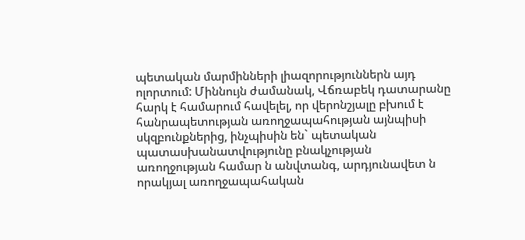պետական մարմինների լիազորություններն այդ ոլորտում: Միննույն ժամանակ, Վճռաբեկ դատարանը հարկ է համարում հավելել, որ վերոնշյալը բխում է հանրապետության առողջապահության այնպիսի սկզբունքներից, ինչպիսին են` պետական պատասխանատվությունը բնակչության առողջության համար ն անվտանգ, արդյունավետ ն որակյալ առողջապահական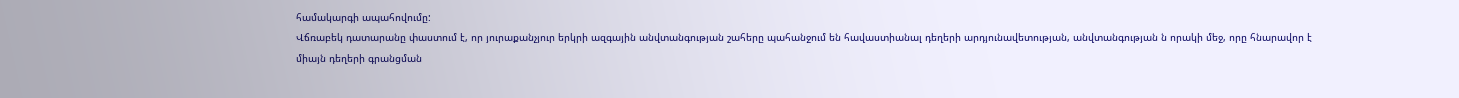համակարգի ապահովումը:
Վճռաբեկ դատարանը փաստում է, որ յուրաքանչյուր երկրի ազգային անվտանգության շահերը պահանջում են հավաստիանալ դեղերի արդյունավետության, անվտանգության ն որակի մեջ, որը հնարավոր է միայն դեղերի գրանցման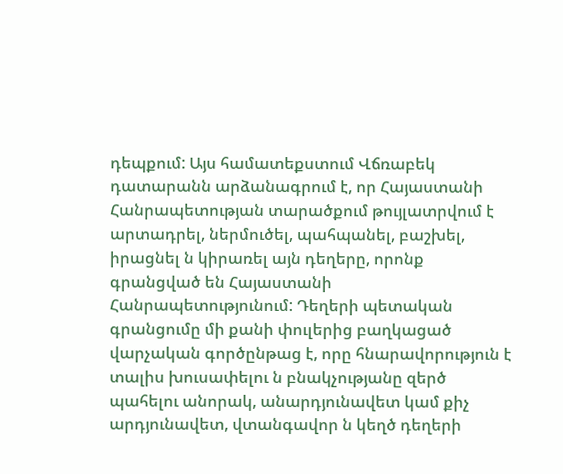դեպքում: Այս համատեքստում Վճռաբեկ դատարանն արձանագրում է, որ Հայաստանի Հանրապետության տարածքում թույլատրվում է արտադրել, ներմուծել, պահպանել, բաշխել, իրացնել ն կիրառել այն դեղերը, որոնք գրանցված են Հայաստանի Հանրապետությունում: Դեղերի պետական գրանցումը մի քանի փուլերից բաղկացած վարչական գործընթաց է, որը հնարավորություն է տալիս խուսափելու ն բնակչությանը զերծ պահելու անորակ, անարդյունավետ կամ քիչ արդյունավետ, վտանգավոր ն կեղծ դեղերի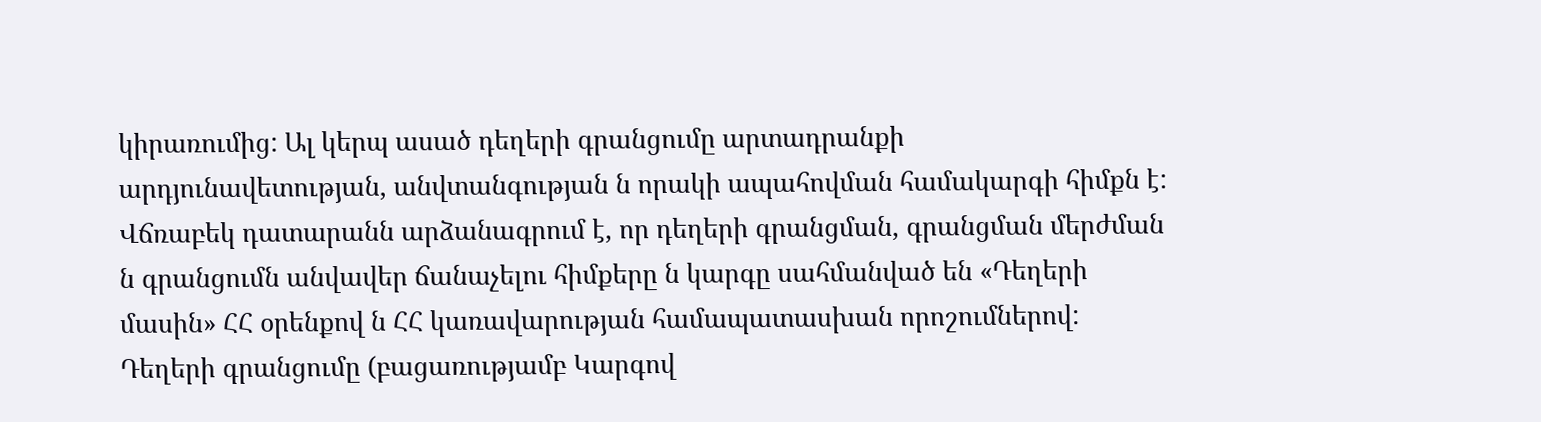կիրառումից: Ալ կերպ ասած դեղերի գրանցումը արտադրանքի արդյունավետության, անվտանգության ն որակի ապահովման համակարգի հիմքն է:
Վճռաբեկ դատարանն արձանագրում է, որ դեղերի գրանցման, գրանցման մերժման ն գրանցումն անվավեր ճանաչելու հիմքերը ն կարգը սահմանված են «Դեղերի մասին» ՀՀ օրենքով ն ՀՀ կառավարության համապատասխան որոշումներով: Դեղերի գրանցումը (բացառությամբ Կարգով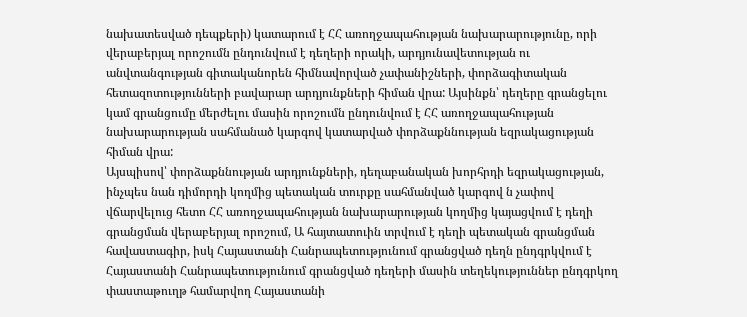նախատեսված դեպքերի) կատարում է ՀՀ առողջապահության նախարարությունը, որի վերաբերյալ որոշումն ընդունվում է դեղերի որակի, արդյունավետության ու անվտանգության գիտականորեն հիմնավորված չափանիշների, փորձագիտական հետազոտությունների բավարար արդյունքների հիման վրա: Այսինքն՝ դեղերը գրանցելու կամ գրանցումը մերժելու մասին որոշումն ընդունվում է ՀՀ առողջապահության նախարարության սահմանած կարգով կատարված փորձաքննության եզրակացության հիման վրա:
Այսպիսով՝ փորձաքննության արդյունքների, դեղաբանական խորհրդի եզրակացության, ինչպես նան դիմորդի կողմից պետական տուրքը սահմանված կարգով ն չափով վճարվելուց հետո ՀՀ առողջապահության նախարարության կողմից կայացվում է դեղի գրանցման վերաբերյալ որոշում, Ա հայտատուին տրվում է դեղի պետական գրանցման հավաստագիր, իսկ Հայաստանի Հանրապետությունում գրանցված դեղն ընդգրկվում է Հայաստանի Հանրապետությունում գրանցված դեղերի մասին տեղեկություններ ընդգրկող փաստաթուղթ համարվող Հայաստանի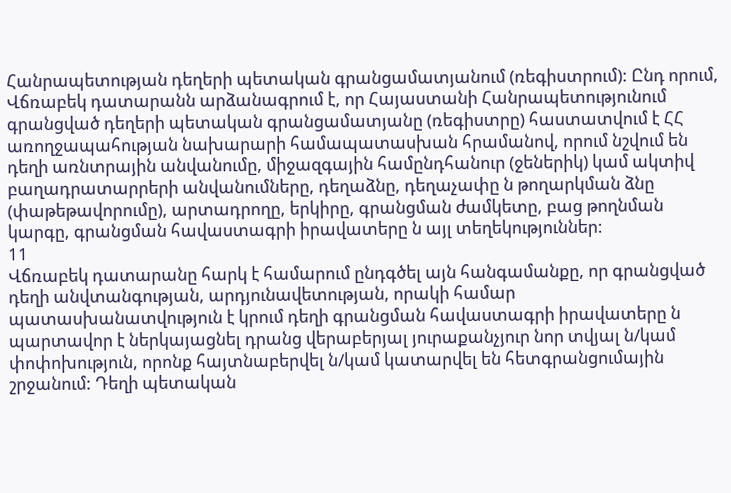Հանրապետության դեղերի պետական գրանցամատյանում (ռեգիստրում): Ընդ որում, Վճռաբեկ դատարանն արձանագրում է, որ Հայաստանի Հանրապետությունում գրանցված դեղերի պետական գրանցամատյանը (ռեգիստրը) հաստատվում է ՀՀ առողջապահության նախարարի համապատասխան հրամանով, որում նշվում են դեղի առնտրային անվանումը, միջազգային համընդհանուր (ջեներիկ) կամ ակտիվ բաղադրատարրերի անվանումները, դեղաձնը, դեղաչափը ն թողարկման ձնը (փաթեթավորումը), արտադրողը, երկիրը, գրանցման ժամկետը, բաց թողնման կարգը, գրանցման հավաստագրի իրավատերը ն այլ տեղեկություններ:
11
Վճռաբեկ դատարանը հարկ է համարում ընդգծել այն հանգամանքը, որ գրանցված դեղի անվտանգության, արդյունավետության, որակի համար պատասխանատվություն է կրում դեղի գրանցման հավաստագրի իրավատերը ն պարտավոր է ներկայացնել դրանց վերաբերյալ յուրաքանչյուր նոր տվյալ ն/կամ փոփոխություն, որոնք հայտնաբերվել ն/կամ կատարվել են հետգրանցումային շրջանում: Դեղի պետական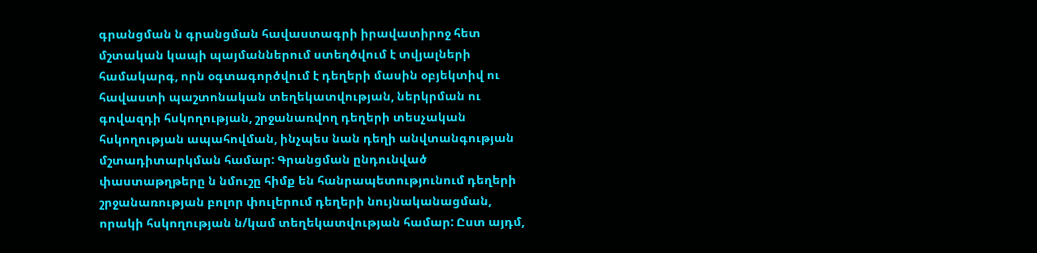գրանցման ն գրանցման հավաստագրի իրավատիրոջ հետ մշտական կապի պայմաններում ստեղծվում է տվյալների համակարգ, որն օգտագործվում է դեղերի մասին օբյեկտիվ ու հավաստի պաշտոնական տեղեկատվության, ներկրման ու գովազդի հսկողության, շրջանառվող դեղերի տեսչական հսկողության ապահովման, ինչպես նան դեղի անվտանգության մշտադիտարկման համար: Գրանցման ընդունված փաստաթղթերը ն նմուշը հիմք են հանրապետությունում դեղերի շրջանառության բոլոր փուլերում դեղերի նույնականացման, որակի հսկողության ն/կամ տեղեկատվության համար: Ըստ այդմ,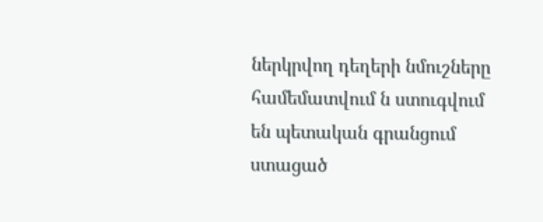ներկրվող դեղերի նմուշները համեմատվում ն ստուգվում են պետական գրանցում ստացած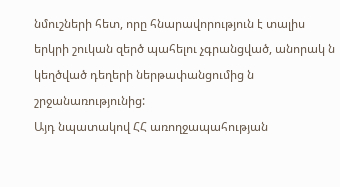նմուշների հետ, որը հնարավորություն է տալիս երկրի շուկան զերծ պահելու չգրանցված, անորակ ն կեղծված դեղերի ներթափանցումից ն շրջանառությունից:
Այդ նպատակով ՀՀ առողջապահության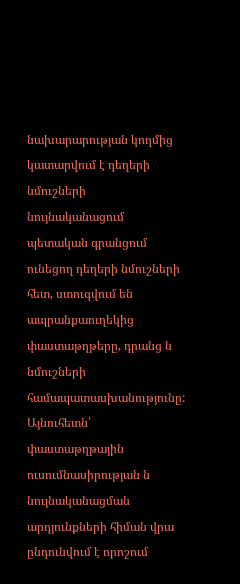նախարարության կողմից կատարվում է դեղերի նմուշների նույնականացում պետական գրանցում ունեցող դեղերի նմուշների հետ, ստուգվում են ապրանքաուղեկից փաստաթղթերը, դրանց ն նմուշների համապատասխանությունը: Այնուհետն՝ փաստաթղթային ուսումնասիրության ն նույնականացման արդյունքների հիման վրա ընդունվում է որոշում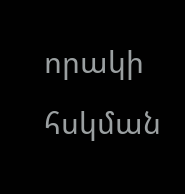որակի հսկման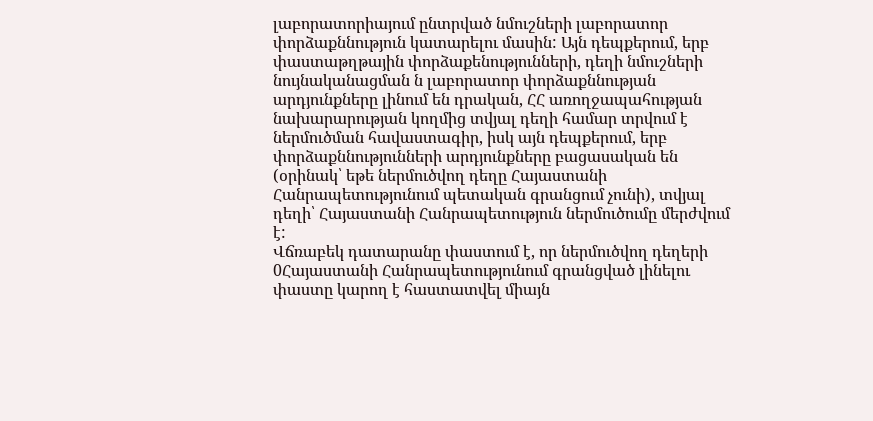լաբորատորիայում ընտրված նմուշների լաբորատոր փորձաքննություն կատարելու մասին: Այն դեպքերում, երբ փաստաթղթային փորձաքենությունների, դեղի նմուշների նույնականացման ն լաբորատոր փորձաքննության արդյունքները լինում են դրական, ՀՀ առողջապահության նախարարության կողմից տվյալ դեղի համար տրվում է ներմուծման հավաստագիր, իսկ այն դեպքերում, երբ փորձաքննությունների արդյունքները բացասական են (օրինակ՝ եթե ներմուծվող դեղը Հայաստանի Հանրապետությունում պետական գրանցում չունի), տվյալ դեղի՝ Հայաստանի Հանրապետություն ներմուծումը մերժվում է:
Վճռաբեկ դատարանը փաստում է, որ ներմուծվող դեղերի 0Հայաստանի Հանրապետությունում գրանցված լինելու փաստը կարող է հաստատվել միայն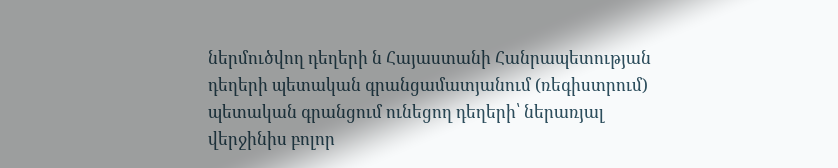ներմուծվող դեղերի ն Հայաստանի Հանրապետության դեղերի պետական գրանցամատյանում (ռեգիստրում) պետական գրանցում ունեցող դեղերի՝ ներառյալ վերջինիս բոլոր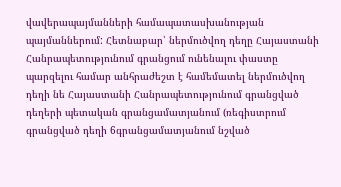վավերապայմանների համապատասխանության պայմաններում: Հետնաբար՝ ներմուծվող դեղը Հայաստանի Հանրապետությունում գրանցում ունենալու փաստը պարզելու համար անհրաժեշտ է համեմատել ներմուծվող դեղի նե Հայաստանի Հանրապետությունում գրանցված դեղերի պետական գրանցամատյանում (ռեգիստրում գրանցված դեղի 6գրանցամատյանում նշված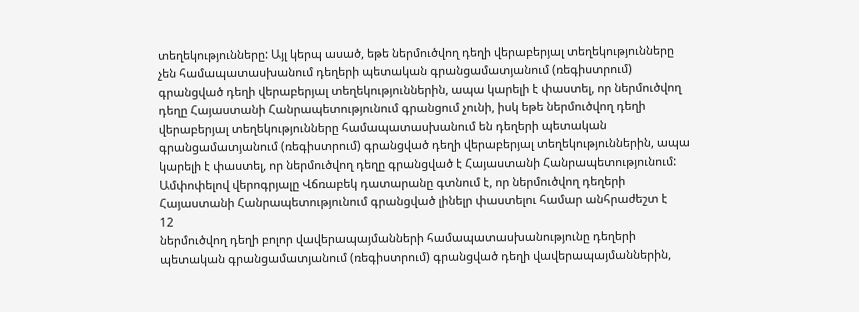տեղեկությունները: Այլ կերպ ասած, եթե ներմուծվող դեղի վերաբերյալ տեղեկությունները չեն համապատասխանում դեղերի պետական գրանցամատյանում (ռեգիստրում) գրանցված դեղի վերաբերյալ տեղեկություններին, ապա կարելի է փաստել, որ ներմուծվող դեղը Հայաստանի Հանրապետությունում գրանցում չունի, իսկ եթե ներմուծվող դեղի վերաբերյալ տեղեկությունները համապատասխանում են դեղերի պետական գրանցամատյանում (ռեգիստրում) գրանցված դեղի վերաբերյալ տեղեկություններին, ապա կարելի է փաստել, որ ներմուծվող դեղը գրանցված է Հայաստանի Հանրապետությունում:
Ամփոփելով վերոգրյալը Վճռաբեկ դատարանը գտնում է, որ ներմուծվող դեղերի Հայաստանի Հանրապետությունում գրանցված լինելր փաստելու համար անհրաժեշտ է
12
ներմուծվող դեղի բոլոր վավերապայմանների համապատասխանությունը դեղերի պետական գրանցամատյանում (ռեգիստրում) գրանցված դեղի վավերապայմաններին,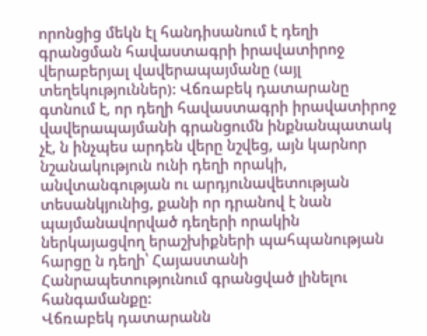որոնցից մեկն էլ հանդիսանում է դեղի գրանցման հավաստագրի իրավատիրոջ վերաբերյալ վավերապայմանը (այլ տեղեկություններ): Վճռաբեկ դատարանը գտնում է, որ դեղի հավաստագրի իրավատիրոջ վավերապայմանի գրանցումն ինքնանպատակ չէ, ն ինչպես արդեն վերը նշվեց, այն կարնոր նշանակություն ունի դեղի որակի, անվտանգության ու արդյունավետության տեսանկյունից, քանի որ դրանով է նան պայմանավորված դեղերի որակին ներկայացվող երաշխիքների պահպանության հարցը ն դեղի՝ Հայաստանի Հանրապետությունում գրանցված լինելու հանգամանքը:
Վճռաբեկ դատարանն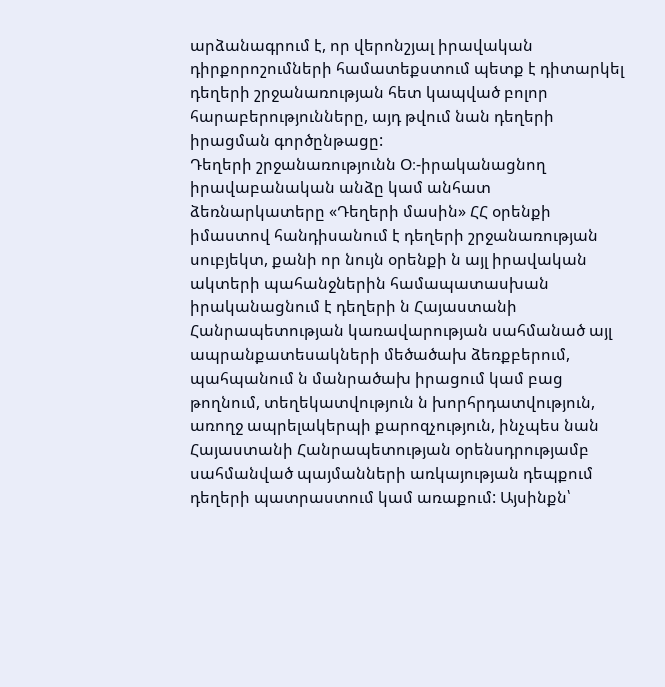արձանագրում է, որ վերոնշյալ իրավական դիրքորոշումների համատեքստում պետք է դիտարկել դեղերի շրջանառության հետ կապված բոլոր հարաբերությունները, այդ թվում նան դեղերի իրացման գործընթացը:
Դեղերի շրջանառությունն Օ։-իրականացնող իրավաբանական անձը կամ անհատ ձեռնարկատերը «Դեղերի մասին» ՀՀ օրենքի իմաստով հանդիսանում է դեղերի շրջանառության սուբյեկտ, քանի որ նույն օրենքի ն այլ իրավական ակտերի պահանջներին համապատասխան իրականացնում է դեղերի ն Հայաստանի Հանրապետության կառավարության սահմանած այլ ապրանքատեսակների մեծածախ ձեռքբերում, պահպանում ն մանրածախ իրացում կամ բաց թողնում, տեղեկատվություն ն խորհրդատվություն, առողջ ապրելակերպի քարոզչություն, ինչպես նան Հայաստանի Հանրապետության օրենսդրությամբ սահմանված պայմանների առկայության դեպքում դեղերի պատրաստում կամ առաքում: Այսինքն՝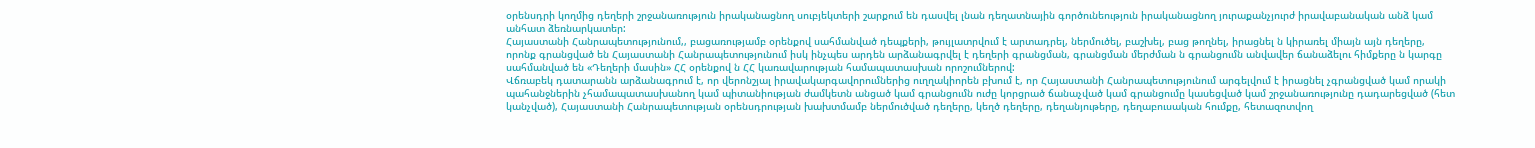օրենսդրի կողմից դեղերի շրջանառություն իրականացնող սուբյեկտերի շարքում են դասվել լնան դեղատնային գործունեություն իրականացնող յուրաքանչյուրժ իրավաբանական անձ կամ անհատ ձեռնարկատեր:
Հայաստանի Հանրապետությունում,, բացառությամբ օրենքով սահմանված դեպքերի, թույլատրվում է արտադրել, ներմուծել, բաշխել, բաց թողնել, իրացնել ն կիրառել միայն այն դեղերը, որոնք գրանցված են Հայաստանի Հանրապետությունում իսկ ինչպես արդեն արձանագրվել է դեղերի գրանցման, գրանցման մերժման ն գրանցումն անվավեր ճանաձելու հիմքերը ն կարգը սահմանված են «Դեղերի մասին» ՀՀ օրենքով ն ՀՀ կառավարության համապատասխան որոշումներով:
Վճռաբեկ դատարանն արձանագրում է, որ վերոնշյալ իրավակարգավորումներից ուղղակիորեն բխում է, որ Հայաստանի Հանրապետությունում արգելվում է իրացնել չգրանցված կամ որակի պահանջներին չհամապատասխանող կամ պիտանիության ժամկետն անցած կամ գրանցումն ուժը կորցրած ճանաչված կամ գրանցումը կասեցված կամ շրջանառությունը դադարեցված (հետ կանչված), Հայաստանի Հանրապետության օրենսդրության խախտմամբ ներմուծված դեղերը, կեղծ դեղերը, դեղանյութերը, դեղաբուսական հումքը, հետազոտվող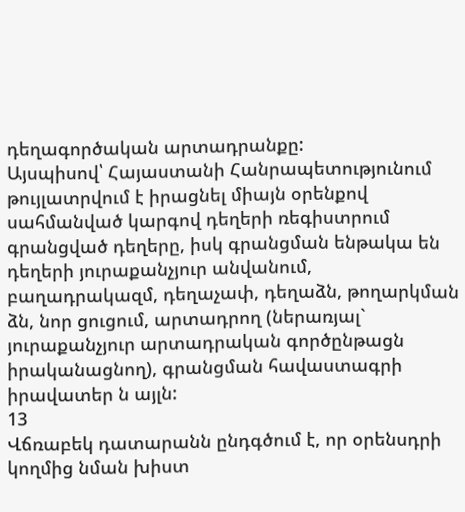դեղագործական արտադրանքը:
Այսպիսով՝ Հայաստանի Հանրապետությունում թույլատրվում է իրացնել միայն օրենքով սահմանված կարգով դեղերի ռեգիստրում գրանցված դեղերը, իսկ գրանցման ենթակա են դեղերի յուրաքանչյուր անվանում, բաղադրակազմ, դեղաչափ, դեղաձն, թողարկման ձն, նոր ցուցում, արտադրող (ներառյալ` յուրաքանչյուր արտադրական գործընթացն իրականացնող), գրանցման հավաստագրի իրավատեր ն այլն:
13
Վճռաբեկ դատարանն ընդգծում է, որ օրենսդրի կողմից նման խիստ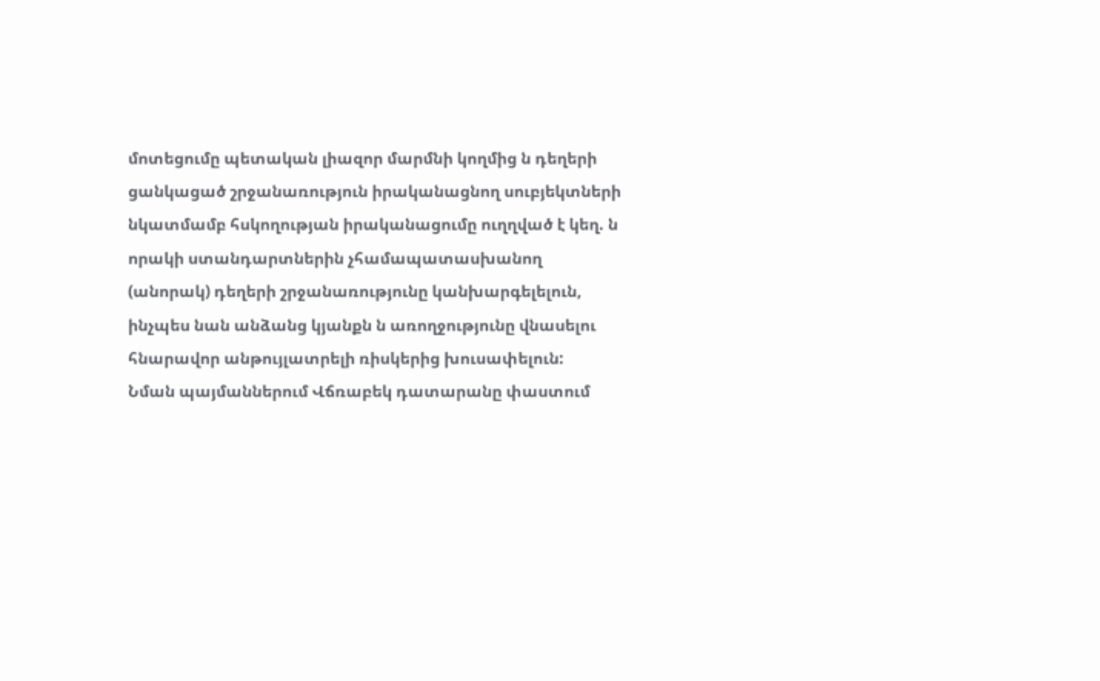մոտեցումը պետական լիազոր մարմնի կողմից ն դեղերի ցանկացած շրջանառություն իրականացնող սուբյեկտների նկատմամբ հսկողության իրականացումը ուղղված է կեղ. ն որակի ստանդարտներին չհամապատասխանող (անորակ) դեղերի շրջանառությունը կանխարգելելուն, ինչպես նան անձանց կյանքն ն առողջությունը վնասելու հնարավոր անթույլատրելի ռիսկերից խուսափելուն:
Նման պայմաններում Վճռաբեկ դատարանը փաստում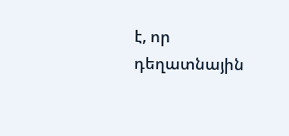է, որ դեղատնային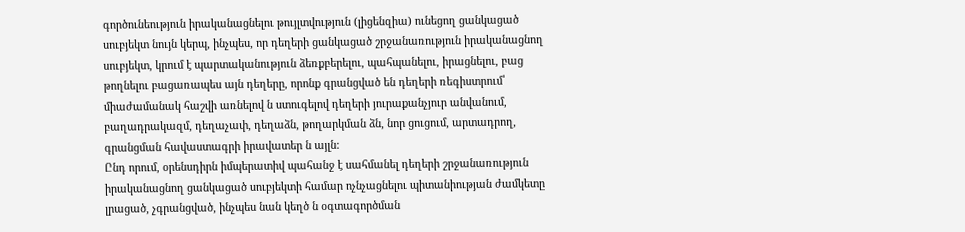գործունեություն իրականացնելու թույլտվություն (լիցենզիա) ունեցող ցանկացած սուբյեկտ նույն կերպ, ինչպես, որ դեղերի ցանկացած շրջանառություն իրականացնող սուբյեկտ, կրում է պարտականություն ձեռքբերելու, պահպանելու, իրացնելու, բաց թողնելու բացառապես այն դեղերը, որոնք գրանցված են դեղերի ռեգիստրում՝ միաժամանակ հաշվի առնելով ն ստուգելով դեղերի յուրաքանչյուր անվանում, բաղադրակազմ, դեղաչափ, դեղաձն, թողարկման ձն, նոր ցուցում, արտադրող, գրանցման հավաստագրի իրավատեր ն այլն:
Ընդ որում, օրենսդիրն իմպերատիվ պահանջ է սահմանել դեղերի շրջանառություն իրականացնող ցանկացած սուբյեկտի համար ոչնչացնելու պիտանիության ժամկետը լրացած, չգրանցված, ինչպես նան կեղծ ն օգտագործման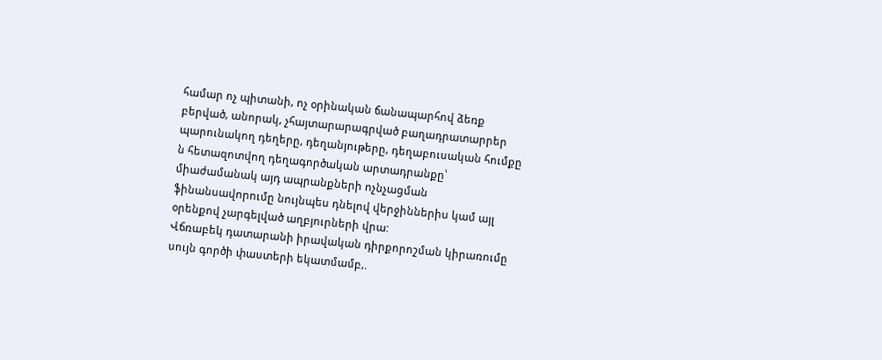համար ոչ պիտանի, ոչ օրինական ճանապարհով ձեռք բերված, անորակ, չհայտարարագրված բաղադրատարրեր պարունակող դեղերը, դեղանյութերը, դեղաբուսական հումքը ն հետազոտվող դեղագործական արտադրանքը՝ միաժամանակ այդ ապրանքների ոչնչացման ֆինանսավորումը նույնպես դնելով վերջիններիս կամ այլ օրենքով չարգելված աղբյուրների վրա:
Վճռաբեկ դատարանի իրավական դիրքորոշման կիրառումը սույն գործի փաստերի եկատմամբ,.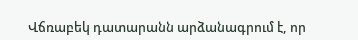Վճռաբեկ դատարանն արձանագրում է, որ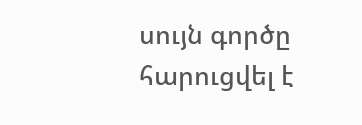սույն գործը հարուցվել է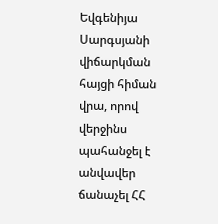Եվգենիյա Սարգսյանի վիճարկման հայցի հիման վրա, որով վերջինս պահանջել է անվավեր ճանաչել ՀՀ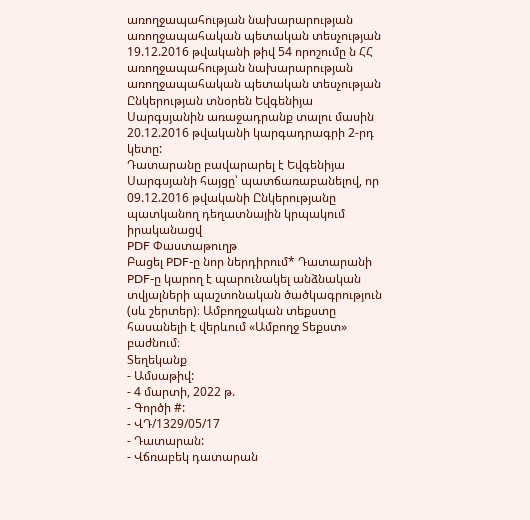առողջապահության նախարարության առողջապահական պետական տեսչության 19.12.2016 թվականի թիվ 54 որոշումը ն ՀՀ առողջապահության նախարարության առողջապահական պետական տեսչության Ընկերության տնօրեն Եվգենիյա Սարգսյանին առաջադրանք տալու մասին 20.12.2016 թվականի կարգադրագրի 2-րդ կետը:
Դատարանը բավարարել է Եվգենիյա Սարգսյանի հայցը՝ պատճառաբանելով, որ 09.12.2016 թվականի Ընկերությանը պատկանող դեղատնային կրպակում իրականացվ
PDF Փաստաթուղթ
Բացել PDF-ը նոր ներդիրում* Դատարանի PDF-ը կարող է պարունակել անձնական տվյալների պաշտոնական ծածկագրություն (սև շերտեր)։ Ամբողջական տեքստը հասանելի է վերևում «Ամբողջ Տեքստ» բաժնում։
Տեղեկանք
- Ամսաթիվ:
- 4 մարտի, 2022 թ.
- Գործի #:
- ՎԴ/1329/05/17
- Դատարան:
- Վճռաբեկ դատարան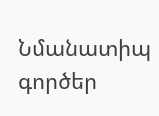Նմանատիպ գործեր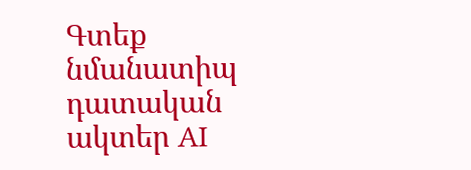Գտեք նմանատիպ դատական ակտեր AI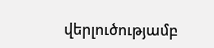վերլուծությամբ